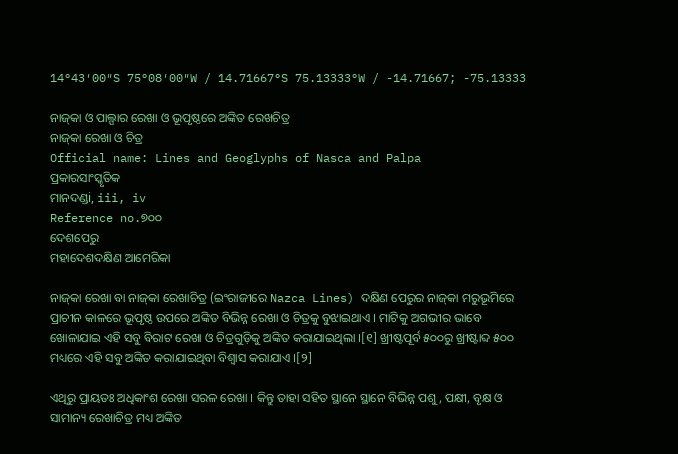14°43′00″S 75°08′00″W / 14.71667°S 75.13333°W / -14.71667; -75.13333

ନାଜ୍‍କା ଓ ପାଲ୍ପାର ରେଖା ଓ ଭୂପୃଷ୍ଠରେ ଅଙ୍କିତ ରେଖଚିତ୍ର
ନାଜ୍‍କା ରେଖା ଓ ଚିତ୍ର
Official name: Lines and Geoglyphs of Nasca and Palpa
ପ୍ରକାରସାଂସ୍କୃତିକ
ମାନଦଣ୍ଡi, iii, iv
Reference no.୭୦୦
ଦେଶପେରୁ
ମହାଦେଶଦକ୍ଷିଣ ଆମେରିକା

ନାଜ୍‍କା ରେଖା ବା ନାଜ୍‍କା ରେଖାଚିତ୍ର (ଇଂରାଜୀରେ Nazca Lines) ଦକ୍ଷିଣ ପେରୁର ନାଜ୍‍କା ମରୁଭୂମିରେ ପ୍ରାଚୀନ କାଳରେ ଭୂପୃଷ୍ଠ ଉପରେ ଅଙ୍କିତ ବିଭିନ୍ନ ରେଖା ଓ ଚିତ୍ରକୁ ବୁଝାଇଥାଏ । ମାଟିକୁ ଅଗଭୀର ଭାବେ ଖୋଳାଯାଇ ଏହି ସବୁ ବିରାଟ ରେଖା ଓ ଚିତ୍ରଗୁଡ଼ିକୁ ଅଙ୍କିତ କରାଯାଇଥିଲା ।[୧] ଖ୍ରୀଷ୍ଟପୂର୍ବ ୫୦୦ରୁ ଖ୍ରୀଷ୍ଟାବ୍ଦ ୫୦୦ ମଧ୍ୟରେ ଏହି ସବୁ ଅଙ୍କିତ କରାଯାଇଥିବା ବିଶ୍ୱାସ କରାଯାଏ ।[୨]

ଏଥିରୁ ପ୍ରାୟତଃ ଅଧିକାଂଶ ରେଖା ସରଳ ରେଖା । କିନ୍ତୁ ତାହା ସହିତ ସ୍ଥାନେ ସ୍ଥାନେ ବିଭିନ୍ନ ପଶୁ, ପକ୍ଷୀ, ବୃକ୍ଷ ଓ ସାମାନ୍ୟ ରେଖାଚିତ୍ର ମଧ୍ୟ ଅଙ୍କିତ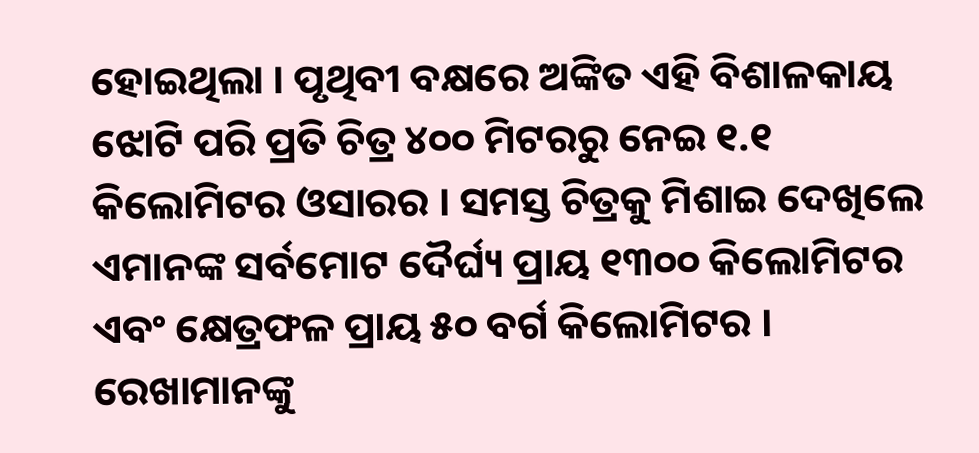ହୋଇଥିଲା । ପୃଥିବୀ ବକ୍ଷରେ ଅଙ୍କିତ ଏହି ବିଶାଳକାୟ ଝୋଟି ପରି ପ୍ରତି ଚିତ୍ର ୪୦୦ ମିଟରରୁ ନେଇ ୧.୧ କିଲୋମିଟର ଓସାରର । ସମସ୍ତ ଚିତ୍ରକୁ ମିଶାଇ ଦେଖିଲେ ଏମାନଙ୍କ ସର୍ବମୋଟ ଦୈର୍ଘ୍ୟ ପ୍ରାୟ ୧୩୦୦ କିଲୋମିଟର ଏବଂ କ୍ଷେତ୍ରଫଳ ପ୍ରାୟ ୫୦ ବର୍ଗ କିଲୋମିଟର । ରେଖାମାନଙ୍କୁ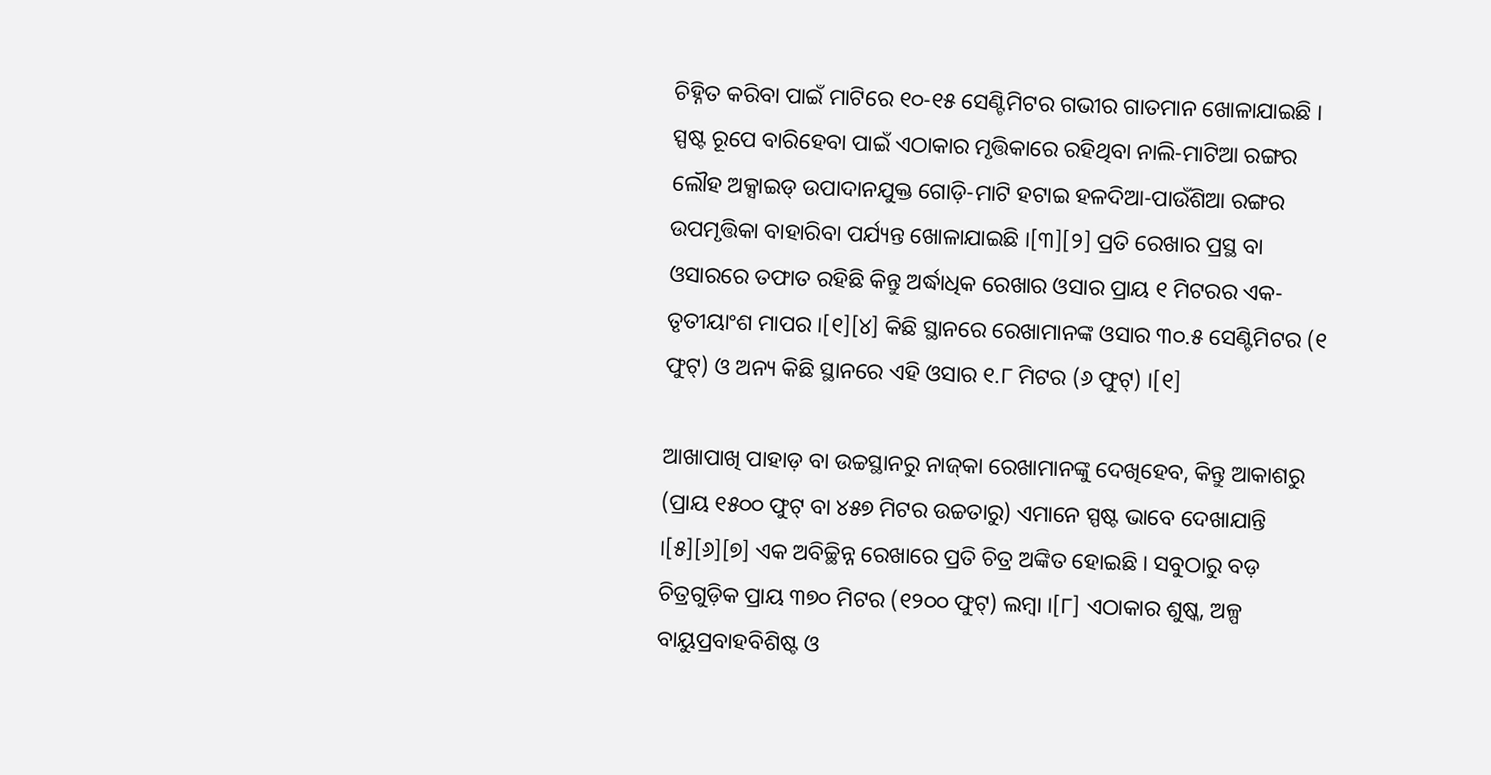ଚିହ୍ନିତ କରିବା ପାଇଁ ମାଟିରେ ୧୦-୧୫ ସେଣ୍ଟିମିଟର ଗଭୀର ଗାତମାନ ଖୋଳାଯାଇଛି । ସ୍ପଷ୍ଟ ରୂପେ ବାରିହେବା ପାଇଁ ଏଠାକାର ମୃତ୍ତିକାରେ ରହିଥିବା ନାଲି-ମାଟିଆ ରଙ୍ଗର ଲୌହ ଅକ୍ସାଇଡ୍ ଉପାଦାନଯୁକ୍ତ ଗୋଡ଼ି-ମାଟି ହଟାଇ ହଳଦିଆ-ପାଉଁଶିଆ ରଙ୍ଗର ଉପମୃତ୍ତିକା ବାହାରିବା ପର୍ଯ୍ୟନ୍ତ ଖୋଳାଯାଇଛି ।[୩][୨] ପ୍ରତି ରେଖାର ପ୍ରସ୍ଥ ବା ଓସାରରେ ତଫାତ ରହିଛି କିନ୍ତୁ ଅର୍ଦ୍ଧାଧିକ ରେଖାର ଓସାର ପ୍ରାୟ ୧ ମିଟରର ଏକ-ତୃତୀୟାଂଶ ମାପର ।[୧][୪] କିଛି ସ୍ଥାନରେ ରେଖାମାନଙ୍କ ଓସାର ୩୦.୫ ସେଣ୍ଟିମିଟର (୧ ଫୁଟ୍) ଓ ଅନ୍ୟ କିଛି ସ୍ଥାନରେ ଏହି ଓସାର ୧.୮ ମିଟର (୬ ଫୁଟ୍) ।[୧]

ଆଖାପାଖି ପାହାଡ଼ ବା ଉଚ୍ଚସ୍ଥାନରୁ ନାଜ୍‍କା ରେଖାମାନଙ୍କୁ ଦେଖିହେବ, କିନ୍ତୁ ଆକାଶରୁ (ପ୍ରାୟ ୧୫୦୦ ଫୁଟ୍ ବା ୪୫୭ ମିଟର ଉଚ୍ଚତାରୁ) ଏମାନେ ସ୍ପଷ୍ଟ ଭାବେ ଦେଖାଯାନ୍ତି ।[୫][୬][୭] ଏକ ଅବିଚ୍ଛିନ୍ନ ରେଖାରେ ପ୍ରତି ଚିତ୍ର ଅଙ୍କିତ ହୋଇଛି । ସବୁଠାରୁ ବଡ଼ ଚିତ୍ରଗୁଡ଼ିକ ପ୍ରାୟ ୩୭୦ ମିଟର (୧୨୦୦ ଫୁଟ୍) ଲମ୍ବା ।[୮] ଏଠାକାର ଶୁଷ୍କ, ଅଳ୍ପ ବାୟୁପ୍ରବାହବିଶିଷ୍ଟ ଓ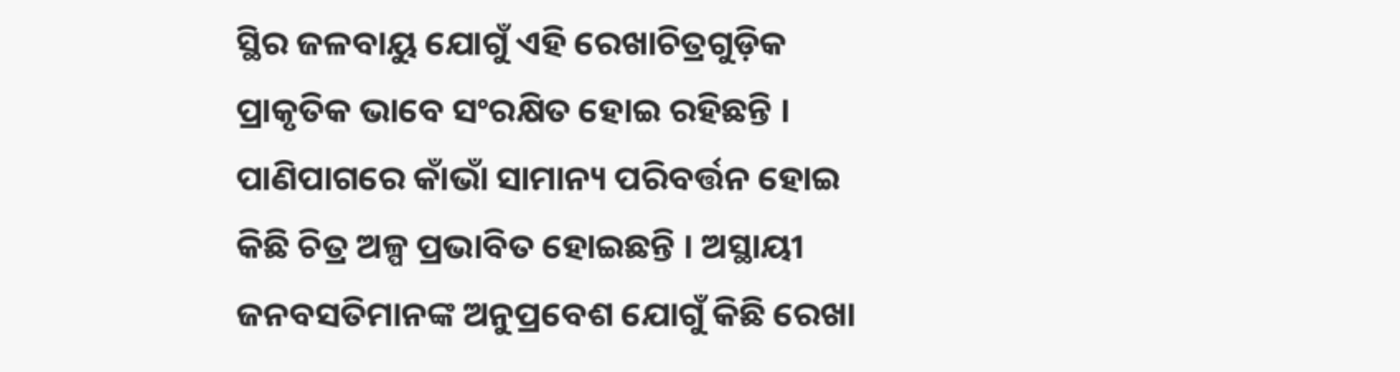ସ୍ଥିର ଜଳବାୟୁ ଯୋଗୁଁ ଏହି ରେଖାଚିତ୍ରଗୁଡ଼ିକ ପ୍ରାକୃତିକ ଭାବେ ସଂରକ୍ଷିତ ହୋଇ ରହିଛନ୍ତି । ପାଣିପାଗରେ କାଁଭାଁ ସାମାନ୍ୟ ପରିବର୍ତ୍ତନ ହୋଇ କିଛି ଚିତ୍ର ଅଳ୍ପ ପ୍ରଭାବିତ ହୋଇଛନ୍ତି । ଅସ୍ଥାୟୀ ଜନବସତିମାନଙ୍କ ଅନୁପ୍ରବେଶ ଯୋଗୁଁ କିଛି ରେଖା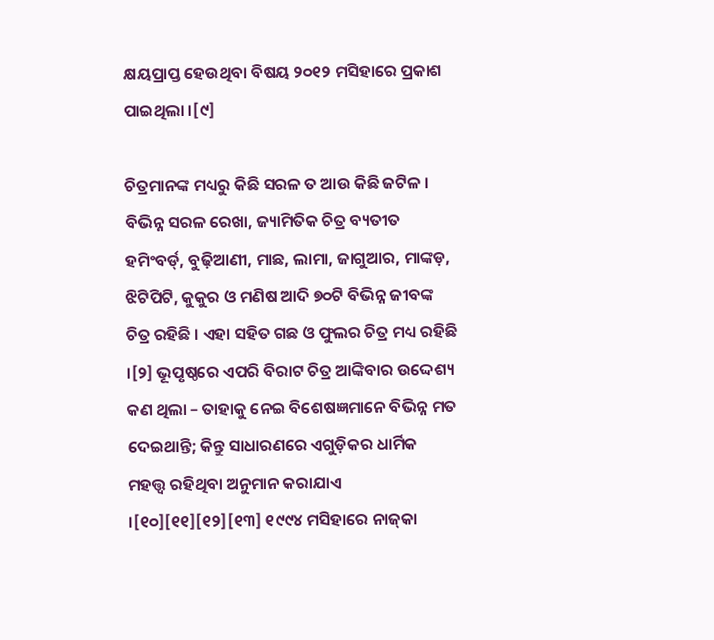କ୍ଷୟପ୍ରାପ୍ତ ହେଉଥିବା ବିଷୟ ୨୦୧୨ ମସିହାରେ ପ୍ରକାଶ ପାଇଥିଲା ।[୯]

ଚିତ୍ରମାନଙ୍କ ମଧ୍ୟରୁ କିଛି ସରଳ ତ ଆଉ କିଛି ଜଟିଳ । ବିଭିନ୍ନ ସରଳ ରେଖା, ଜ୍ୟାମିତିକ ଚିତ୍ର ବ୍ୟତୀତ ହମିଂବର୍ଡ୍, ବୁଢ଼ିଆଣୀ, ମାଛ, ଲାମା, ଜାଗୁଆର, ମାଙ୍କଡ଼, ଝିଟିପିଟି, କୁକୁର ଓ ମଣିଷ ଆଦି ୭୦ଟି ବିଭିନ୍ନ ଜୀବଙ୍କ ଚିତ୍ର ରହିଛି । ଏହା ସହିତ ଗଛ ଓ ଫୁଲର ଚିତ୍ର ମଧ୍ୟ ରହିଛି ।[୨] ଭୂପୃଷ୍ଠରେ ଏପରି ବିରାଟ ଚିତ୍ର ଆଙ୍କିବାର ଉଦ୍ଦେଶ୍ୟ କଣ ଥିଲା – ତାହାକୁ ନେଇ ବିଶେଷଜ୍ଞମାନେ ବିଭିନ୍ନ ମତ ଦେଇଥାନ୍ତି; କିନ୍ତୁ ସାଧାରଣରେ ଏଗୁଡ଼ିକର ଧାର୍ମିକ ମହତ୍ତ୍ୱ ରହିଥିବା ଅନୁମାନ କରାଯାଏ ।[୧୦][୧୧][୧୨][୧୩] ୧୯୯୪ ମସିହାରେ ନାଜ୍‍କା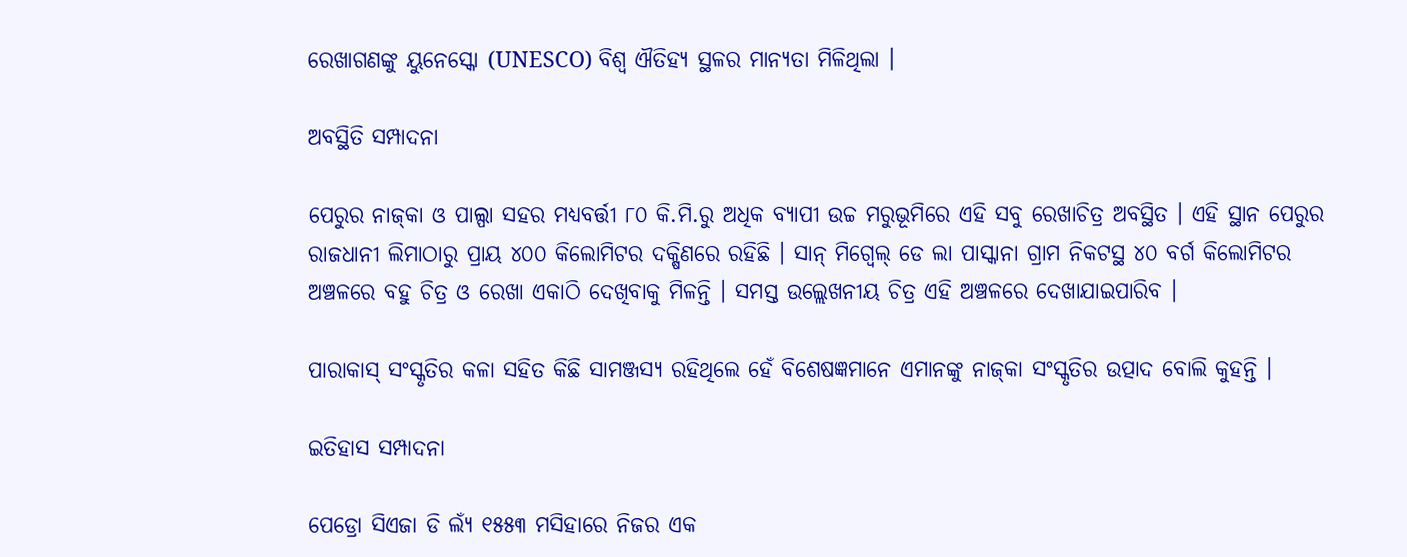ରେଖାଗଣଙ୍କୁ ୟୁନେସ୍କୋ (UNESCO) ବିଶ୍ୱ ଐତିହ୍ୟ ସ୍ଥଳର ମାନ୍ୟତା ମିଳିଥିଲା ।

ଅବସ୍ଥିତି ସମ୍ପାଦନା

ପେରୁର ନାଜ୍‍କା ଓ ପାଲ୍ପା ସହର ମଧ୍ୟବର୍ତ୍ତୀ ୮୦ କି.ମି.ରୁ ଅଧିକ ବ୍ୟାପୀ ଉଚ୍ଚ ମରୁଭୂମିରେ ଏହି ସବୁ ରେଖାଚିତ୍ର ଅବସ୍ଥିତ । ଏହି ସ୍ଥାନ ପେରୁର ରାଜଧାନୀ ଲିମାଠାରୁ ପ୍ରାୟ ୪୦୦ କିଲୋମିଟର ଦକ୍ଷିଣରେ ରହିଛି । ସାନ୍ ମିଗ୍ୱେଲ୍ ଡେ ଲା ପାସ୍କାନା ଗ୍ରାମ ନିକଟସ୍ଥ ୪୦ ବର୍ଗ କିଲୋମିଟର ଅଞ୍ଚଳରେ ବହୁ ଚିତ୍ର ଓ ରେଖା ଏକାଠି ଦେଖିବାକୁ ମିଳନ୍ତି । ସମସ୍ତ ଉଲ୍ଲେଖନୀୟ ଚିତ୍ର ଏହି ଅଞ୍ଚଳରେ ଦେଖାଯାଇପାରିବ ।

ପାରାକାସ୍ ସଂସ୍କୃତିର କଳା ସହିତ କିଛି ସାମଞ୍ଜସ୍ୟ ରହିଥିଲେ ହେଁ ବିଶେଷଜ୍ଞମାନେ ଏମାନଙ୍କୁ ନାଜ୍‍କା ସଂସ୍କୃତିର ଉତ୍ପାଦ ବୋଲି କୁହନ୍ତି ।

ଇତିହାସ ସମ୍ପାଦନା

ପେଡ୍ରୋ ସିଏଜା ଡି ଲ୍ୟଁ ୧୫୫୩ ମସିହାରେ ନିଜର ଏକ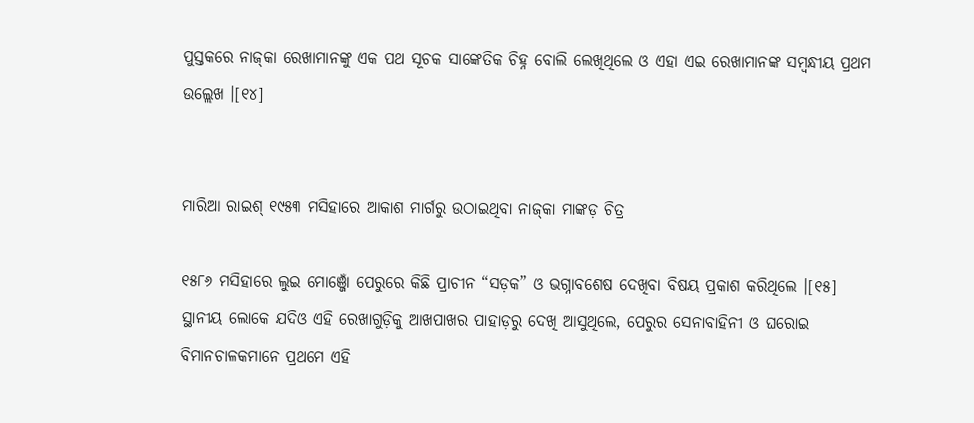ପୁସ୍ତକରେ ନାଜ୍‍କା ରେଖାମାନଙ୍କୁ ଏକ ପଥ ସୂଚକ ସାଙ୍କେତିକ ଚିହ୍ନ ବୋଲି ଲେଖିଥିଲେ ଓ ଏହା ଏଇ ରେଖାମାନଙ୍କ ସମ୍ବନ୍ଧୀୟ ପ୍ରଥମ ଉଲ୍ଲେଖ ।[୧୪]


ମାରିଆ ରାଇଶ୍ ୧୯୫୩ ମସିହାରେ ଆକାଶ ମାର୍ଗରୁ ଉଠାଇଥିବା ନାଜ୍‍କା ମାଙ୍କଡ଼ ଚିତ୍ର

୧୫୮୬ ମସିହାରେ ଲୁଇ ମୋଞ୍ଜୋଁ ପେରୁରେ କିଛି ପ୍ରାଚୀନ “ସଡ଼କ” ଓ ଭଗ୍ନାବଶେଷ ଦେଖିବା ବିଷୟ ପ୍ରକାଶ କରିଥିଲେ ।[୧୫] ସ୍ଥାନୀୟ ଲୋକେ ଯଦିଓ ଏହି ରେଖାଗୁଡ଼ିକୁ ଆଖପାଖର ପାହାଡ଼ରୁ ଦେଖି ଆସୁଥିଲେ, ପେରୁର ସେନାବାହିନୀ ଓ ଘରୋଇ ବିମାନଚାଳକମାନେ ପ୍ରଥମେ ଏହି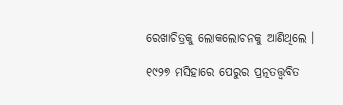ରେଖାଚିତ୍ରକୁ ଲୋକଲୋଚନକୁ ଆଣିଥିଲେ ।

୧୯୨୭ ମସିହାରେ ପେରୁର ପ୍ରତ୍ନତତ୍ତ୍ୱବିତ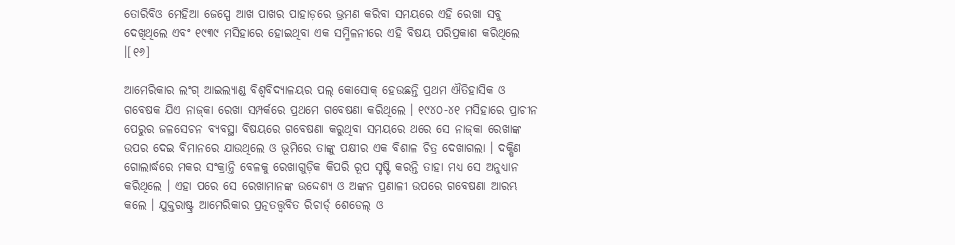ତୋରିବିଓ ମେହିଆ ଜେସ୍ପେ ଆଖ ପାଖର ପାହାଡ଼ରେ ଭ୍ରମଣ କରିବା ସମୟରେ ଏହି ରେଖା ସବୁ ଦେଖିଥିଲେ ଏବଂ ୧୯୩୯ ମସିହାରେ ହୋଇଥିବା ଏକ ସମ୍ମିଳନୀରେ ଏହି ବିଷୟ ପରିପ୍ରକାଶ କରିଥିଲେ ।[୧୬]

ଆମେରିକାର ଲଂଗ୍ ଆଇଲ୍ୟାଣ୍ଡ ବିଶ୍ୱବିଦ୍ୟାଳୟର ପଲ୍ କୋସୋକ୍ ହେଉଛନ୍ତି ପ୍ରଥମ ଐତିହାସିକ ଓ ଗବେଷକ ଯିଏ ନାଜ୍‍କା ରେଖା ସମ୍ପର୍କରେ ପ୍ରଥମେ ଗବେଷଣା କରିଥିଲେ । ୧୯୪୦-୪୧ ମସିହାରେ ପ୍ରାଚୀନ ପେରୁର ଜଳସେଚନ ବ୍ୟବସ୍ଥା ବିଷୟରେ ଗବେଷଣା କରୁଥିବା ସମୟରେ ଥରେ ସେ ନାଜ୍‍କା ରେଖାଙ୍କ ଉପର ଦେଇ ବିମାନରେ ଯାଉଥିଲେ ଓ ଭୂମିରେ ତାଙ୍କୁ ପକ୍ଷୀର ଏକ ବିଶାଳ ଚିତ୍ର ଦେଖାଗଲା । ଦକ୍ଷିଣ ଗୋଲାର୍ଦ୍ଧରେ ମକର ସଂକ୍ରାନ୍ତି ବେଳକୁ ରେଖାଗୁଡ଼ିକ କିପରି ରୂପ ସୃଷ୍ଟି କରନ୍ତି ତାହା ମଧ୍ୟ ସେ ଅନୁଧ୍ୟାନ କରିଥିଲେ । ଏହା ପରେ ସେ ରେଖାମାନଙ୍କ ଉଦ୍ଦେଶ୍ୟ ଓ ଅଙ୍କନ ପ୍ରଣାଳୀ ଉପରେ ଗବେଷଣା ଆରମ୍ଭ କଲେ । ଯୁକ୍ତରାଷ୍ଟ୍ର ଆମେରିକାର ପ୍ରତ୍ନତତ୍ତ୍ୱବିତ ରିଚାର୍ଡ୍ ଶେଡେଲ୍ ଓ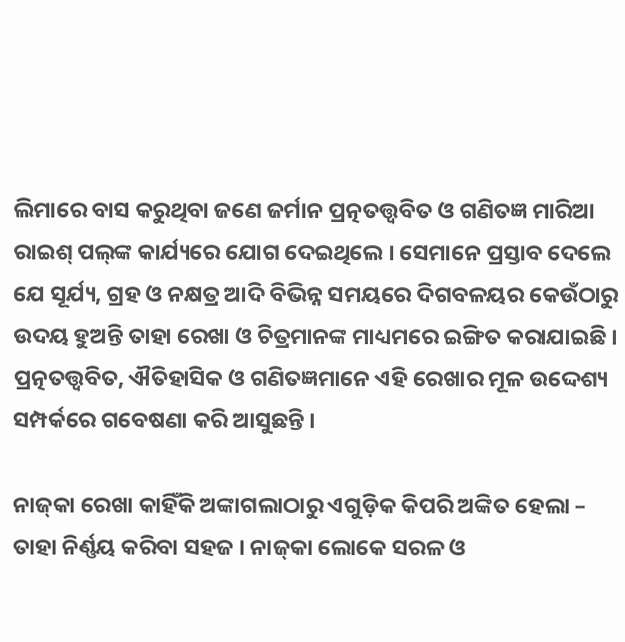ଲିମାରେ ବାସ କରୁଥିବା ଜଣେ ଜର୍ମାନ ପ୍ରତ୍ନତତ୍ତ୍ୱବିତ ଓ ଗଣିତଜ୍ଞ ମାରିଆ ରାଇଶ୍ ପଲ୍‍ଙ୍କ କାର୍ଯ୍ୟରେ ଯୋଗ ଦେଇଥିଲେ । ସେମାନେ ପ୍ରସ୍ତାବ ଦେଲେ ଯେ ସୂର୍ଯ୍ୟ, ଗ୍ରହ ଓ ନକ୍ଷତ୍ର ଆଦି ବିଭିନ୍ନ ସମୟରେ ଦିଗବଳୟର କେଉଁଠାରୁ ଉଦୟ ହୁଅନ୍ତି ତାହା ରେଖା ଓ ଚିତ୍ରମାନଙ୍କ ମାଧ୍ୟମରେ ଇଙ୍ଗିତ କରାଯାଇଛି । ପ୍ରତ୍ନତତ୍ତ୍ୱବିତ, ଐତିହାସିକ ଓ ଗଣିତଜ୍ଞମାନେ ଏହି ରେଖାର ମୂଳ ଉଦ୍ଦେଶ୍ୟ ସମ୍ପର୍କରେ ଗବେଷଣା କରି ଆସୁଛନ୍ତି ।

ନାଜ୍‍କା ରେଖା କାହିଁକି ଅଙ୍କାଗଲାଠାରୁ ଏଗୁଡ଼ିକ କିପରି ଅଙ୍କିତ ହେଲା – ତାହା ନିର୍ଣ୍ଣୟ କରିବା ସହଜ । ନାଜ୍‍କା ଲୋକେ ସରଳ ଓ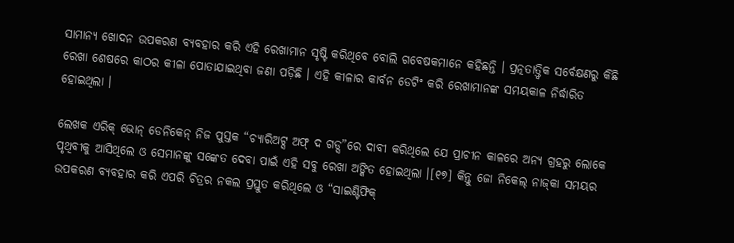ସାମାନ୍ୟ ଖୋଦନ ଉପକରଣ ବ୍ୟବହାର କରି ଏହି ରେଖାମାନ ସୃଷ୍ଟି କରିଥିବେ ବୋଲି ଗବେଷକମାନେ କହିଛନ୍ତି । ପ୍ରତ୍ନତାତ୍ତ୍ୱିକ ସର୍ବେକ୍ଷଣରୁ କିଛି ରେଖା ଶେଷରେ କାଠର କୀଳା ପୋତାଯାଇଥିବା ଜଣା ପଡ଼ିଛି । ଏହି କୀଳାର କାର୍ବନ ଡେଟିଂ କରି ରେଖାମାନଙ୍କ ସମୟକାଳ ନିର୍ଦ୍ଧାରିତ ହୋଇଥିଲା ।

ଲେଖକ ଏରିକ୍ ଭୋନ୍ ଡେନିକେନ୍ ନିଜ ପୁସ୍ତକ “ଚ୍ୟାରିଅଟ୍ସ ଅଫ୍ ଦ ଗଡ୍ସ”ରେ ଦାବୀ କରିଥିଲେ ଯେ ପ୍ରାଚୀନ କାଳରେ ଅନ୍ୟ ଗ୍ରହରୁ ଲୋକେ ପୃଥିବୀକୁ ଆସିଥିଲେ ଓ ସେମାନଙ୍କୁ ସଙ୍କେତ ଦେବା ପାଇଁ ଏହି ସବୁ ରେଖା ଅଙ୍କିତ ହୋଇଥିଲା ।[୧୭] କିନ୍ତୁ ଜୋ ନିକେଲ୍ ନାଜ୍‍କା ସମୟର ଉପକରଣ ବ୍ୟବହାର କରି ଏପରି ଚିତ୍ରର ନକଲ ପ୍ରସ୍ତୁତ କରିଥିଲେ ଓ “ସାଇଣ୍ଟିଫିକ୍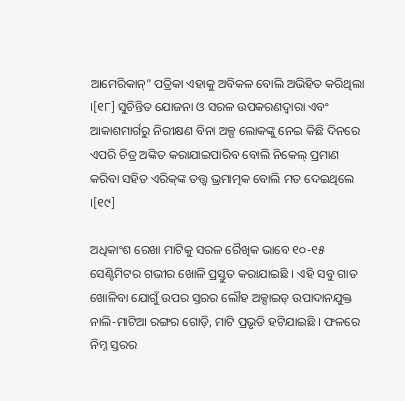ଆମେରିକାନ୍” ପତ୍ରିକା ଏହାକୁ ଅବିକଳ ବୋଲି ଅଭିହିତ କରିଥିଲା ।[୧୮] ସୁଚିନ୍ତିତ ଯୋଜନା ଓ ସରଳ ଉପକରଣଦ୍ୱାରା ଏବଂ ଆକାଶମାର୍ଗରୁ ନିରୀକ୍ଷଣ ବିନା ଅଳ୍ପ ଲୋକଙ୍କୁ ନେଇ କିଛି ଦିନରେ ଏପରି ଚିତ୍ର ଅଙ୍କିତ କରାଯାଇପାରିବ ବୋଲି ନିକେଲ୍ ପ୍ରମାଣ କରିବା ସହିତ ଏରିକ୍‍ଙ୍କ ତତ୍ତ୍ୱ ଭ୍ରମାତ୍ମକ ବୋଲି ମତ ଦେଇଥିଲେ ।[୧୯]

ଅଧିକାଂଶ ରେଖା ମାଟିକୁ ସରଳ ରୈଖିକ ଭାବେ ୧୦-୧୫ ସେଣ୍ଟିମିଟର ଗଭୀର ଖୋଳି ପ୍ରସ୍ତୁତ କରାଯାଇଛି । ଏହି ସବୁ ଗାତ ଖୋଳିବା ଯୋଗୁଁ ଉପର ସ୍ତରର ଲୌହ ଅକ୍ସାଇଡ୍ ଉପାଦାନଯୁକ୍ତ ନାଲି-ମାଟିଆ ରଙ୍ଗର ଗୋଡ଼ି, ମାଟି ପ୍ରଭୃତି ହଟିଯାଇଛି । ଫଳରେ ନିମ୍ନ ସ୍ତରର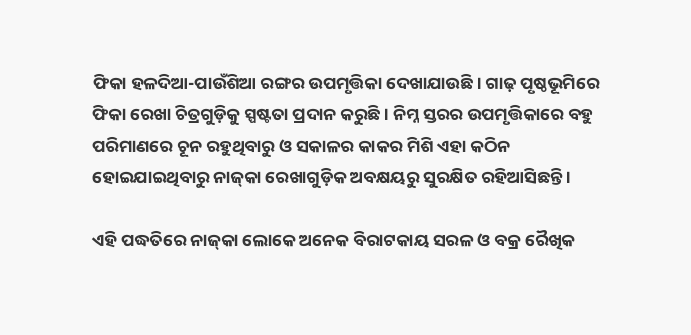ଫିକା ହଳଦିଆ-ପାଉଁଶିଆ ରଙ୍ଗର ଉପମୃତ୍ତିକା ଦେଖାଯାଉଛି । ଗାଢ଼ ପୃଷ୍ଠଭୂମିରେ ଫିକା ରେଖା ଚିତ୍ରଗୁଡ଼ିକୁ ସ୍ପଷ୍ଟତା ପ୍ରଦାନ କରୁଛି । ନିମ୍ନ ସ୍ତରର ଉପମୃତ୍ତିକାରେ ବହୁ ପରିମାଣରେ ଚୂନ ରହୁଥିବାରୁ ଓ ସକାଳର କାକର ମିଶି ଏହା କଠିନ ହୋଇଯାଇଥିବାରୁ ନାଜ୍‍କା ରେଖାଗୁଡ଼ିକ ଅବକ୍ଷୟରୁ ସୁରକ୍ଷିତ ରହିଆସିଛନ୍ତି ।

ଏହି ପଦ୍ଧତିରେ ନାଜ୍‍କା ଲୋକେ ଅନେକ ବିରାଟକାୟ ସରଳ ଓ ବକ୍ର ରୈଖିକ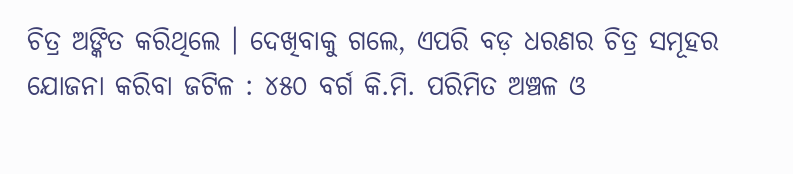ଚିତ୍ର ଅଙ୍କିତ କରିଥିଲେ । ଦେଖିବାକୁ ଗଲେ, ଏପରି ବଡ଼ ଧରଣର ଚିତ୍ର ସମୂହର ଯୋଜନା କରିବା ଜଟିଳ : ୪୫୦ ବର୍ଗ କି.ମି. ପରିମିତ ଅଞ୍ଚଳ ଓ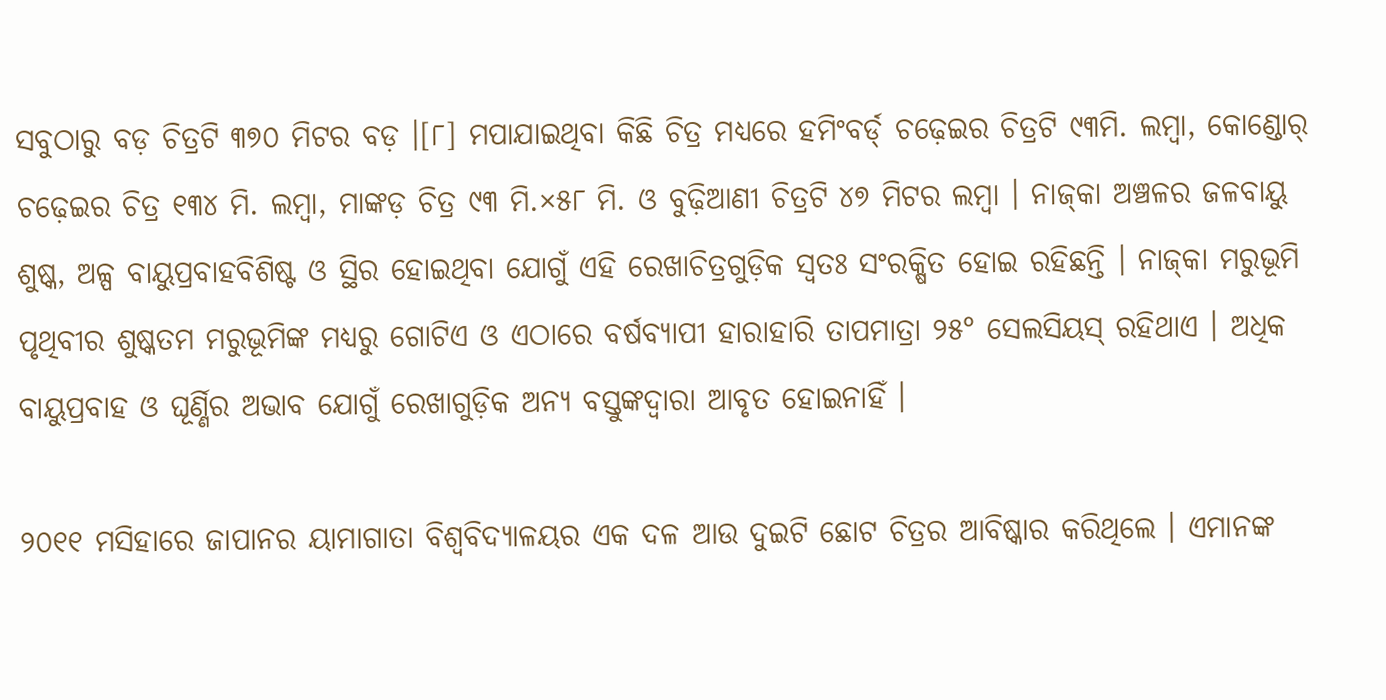ସବୁଠାରୁ ବଡ଼ ଚିତ୍ରଟି ୩୭୦ ମିଟର ବଡ଼ ।[୮] ମପାଯାଇଥିବା କିଛି ଚିତ୍ର ମଧ୍ୟରେ ହମିଂବର୍ଡ୍ ଚଢ଼େଇର ଚିତ୍ରଟି ୯୩ମି. ଲମ୍ବା, କୋଣ୍ଡୋର୍ ଚଢ଼େଇର ଚିତ୍ର ୧୩୪ ମି. ଲମ୍ବା, ମାଙ୍କଡ଼ ଚିତ୍ର ୯୩ ମି.×୫୮ ମି. ଓ ବୁଢ଼ିଆଣୀ ଚିତ୍ରଟି ୪୭ ମିଟର ଲମ୍ବା । ନାଜ୍‍କା ଅଞ୍ଚଳର ଜଳବାୟୁ ଶୁଷ୍କ, ଅଳ୍ପ ବାୟୁପ୍ରବାହବିଶିଷ୍ଟ ଓ ସ୍ଥିର ହୋଇଥିବା ଯୋଗୁଁ ଏହି ରେଖାଚିତ୍ରଗୁଡ଼ିକ ସ୍ୱତଃ ସଂରକ୍ଷିତ ହୋଇ ରହିଛନ୍ତି । ନାଜ୍‍କା ମରୁଭୂମି ପୃଥିବୀର ଶୁଷ୍କତମ ମରୁଭୂମିଙ୍କ ମଧ୍ୟରୁ ଗୋଟିଏ ଓ ଏଠାରେ ବର୍ଷବ୍ୟାପୀ ହାରାହାରି ତାପମାତ୍ରା ୨୫° ସେଲସିୟସ୍ ରହିଥାଏ । ଅଧିକ ବାୟୁପ୍ରବାହ ଓ ଘୂର୍ଣ୍ଣିର ଅଭାବ ଯୋଗୁଁ ରେଖାଗୁଡ଼ିକ ଅନ୍ୟ ବସ୍ତୁଙ୍କଦ୍ୱାରା ଆବୃତ ହୋଇନାହିଁ ।

୨୦୧୧ ମସିହାରେ ଜାପାନର ୟାମାଗାତା ବିଶ୍ୱବିଦ୍ୟାଳୟର ଏକ ଦଳ ଆଉ ଦୁଇଟି ଛୋଟ ଚିତ୍ରର ଆବିଷ୍କାର କରିଥିଲେ । ଏମାନଙ୍କ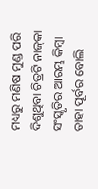ମଧ୍ୟରୁ ମଣିଷ ମୁଣ୍ଡ ପରି ଦିଶୁଥିବା ଚିତ୍ରଟି ନାଜ୍‍କା ସଂସ୍କୃତିର ଆରମ୍ଭ କିମ୍ବା ତାହା ପୂର୍ବର ବୋଲି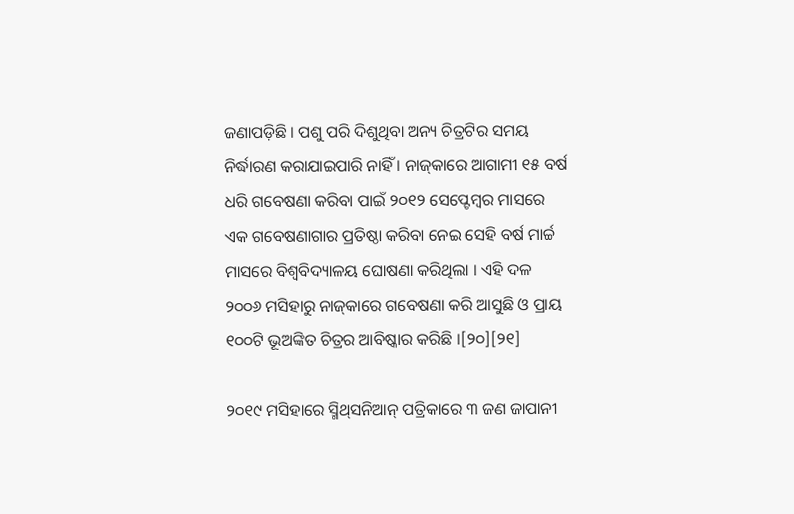ଜଣାପଡ଼ିଛି । ପଶୁ ପରି ଦିଶୁଥିବା ଅନ୍ୟ ଚିତ୍ରଟିର ସମୟ ନିର୍ଦ୍ଧାରଣ କରାଯାଇପାରି ନାହିଁ । ନାଜ୍‍କାରେ ଆଗାମୀ ୧୫ ବର୍ଷ ଧରି ଗବେଷଣା କରିବା ପାଇଁ ୨୦୧୨ ସେପ୍ଟେମ୍ବର ମାସରେ ଏକ ଗବେଷଣାଗାର ପ୍ରତିଷ୍ଠା କରିବା ନେଇ ସେହି ବର୍ଷ ମାର୍ଚ୍ଚ ମାସରେ ବିଶ୍ୱବିଦ୍ୟାଳୟ ଘୋଷଣା କରିଥିଲା । ଏହି ଦଳ ୨୦୦୬ ମସିହାରୁ ନାଜ୍‍କାରେ ଗବେଷଣା କରି ଆସୁଛି ଓ ପ୍ରାୟ ୧୦୦ଟି ଭୂଅଙ୍କିତ ଚିତ୍ରର ଆବିଷ୍କାର କରିଛି ।[୨୦][୨୧]

୨୦୧୯ ମସିହାରେ ସ୍ମିଥ୍‍ସନିଆନ୍ ପତ୍ରିକାରେ ୩ ଜଣ ଜାପାନୀ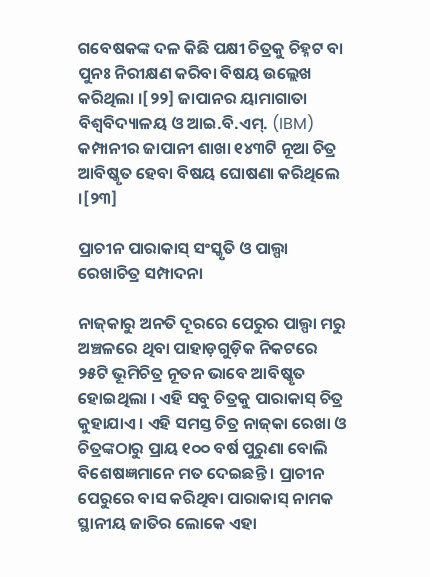ଗବେଷକଙ୍କ ଦଳ କିଛି ପକ୍ଷୀ ଚିତ୍ରକୁ ଚିହ୍ନଟ ବା ପୁନଃ ନିରୀକ୍ଷଣ କରିବା ବିଷୟ ଉଲ୍ଲେଖ କରିଥିଲା ।[୨୨] ଜାପାନର ୟାମାଗାତା ବିଶ୍ୱବିଦ୍ୟାଳୟ ଓ ଆଇ.ବି.ଏମ୍. (IBM) କମ୍ପାନୀର ଜାପାନୀ ଶାଖା ୧୪୩ଟି ନୂଆ ଚିତ୍ର ଆବିଷ୍କୃତ ହେବା ବିଷୟ ଘୋଷଣା କରିଥିଲେ ।[୨୩]

ପ୍ରାଚୀନ ପାରାକାସ୍ ସଂସ୍କୃତି ଓ ପାଲ୍ପା ରେଖାଚିତ୍ର ସମ୍ପାଦନା

ନାଜ୍‍କାରୁ ଅନତି ଦୂରରେ ପେରୁର ପାଲ୍ପା ମରୁ ଅଞ୍ଚଳରେ ଥିବା ପାହାଡ଼ଗୁଡ଼ିକ ନିକଟରେ ୨୫ଟି ଭୂମିଚିତ୍ର ନୂତନ ଭାବେ ଆବିଷ୍କୃତ ହୋଇଥିଲା । ଏହି ସବୁ ଚିତ୍ରକୁ ପାରାକାସ୍ ଚିତ୍ର କୁହାଯାଏ । ଏହି ସମସ୍ତ ଚିତ୍ର ନାଜ୍‍କା ରେଖା ଓ ଚିତ୍ରଙ୍କଠାରୁ ପ୍ରାୟ ୧୦୦ ବର୍ଷ ପୁରୁଣା ବୋଲି ବିଶେଷଜ୍ଞମାନେ ମତ ଦେଇଛନ୍ତି । ପ୍ରାଚୀନ ପେରୁରେ ବାସ କରିଥିବା ପାରାକାସ୍ ନାମକ ସ୍ଥାନୀୟ ଜାତିର ଲୋକେ ଏହା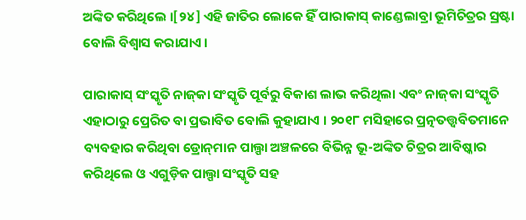ଅଙ୍କିତ କରିଥିଲେ ।[୨୪] ଏହି ଜାତିର ଲୋକେ ହିଁ ପାରାକାସ୍ କାଣ୍ଡେଲାବ୍ରା ଭୂମିଚିତ୍ରର ସ୍ରଷ୍ଟା ବୋଲି ବିଶ୍ୱାସ କରାଯାଏ ।

ପାରାକାସ୍ ସଂସ୍କୃତି ନାଜ୍‍କା ସଂସ୍କୃତି ପୂର୍ବରୁ ବିକାଶ ଲାଭ କରିଥିଲା ଏବଂ ନାଜ୍‍କା ସଂସ୍କୃତି ଏହାଠାରୁ ପ୍ରେରିତ ବା ପ୍ରଭାବିତ ବୋଲି କୁହାଯାଏ । ୨୦୧୮ ମସିହାରେ ପ୍ରତ୍ନତତ୍ତ୍ୱବିତମାନେ ବ୍ୟବହାର କରିଥିବା ଡ୍ରୋନ୍‍ମାନ ପାଲ୍ପା ଅଞ୍ଚଳରେ ବିଭିନ୍ନ ଭୂ-ଅଙ୍କିତ ଚିତ୍ରର ଆବିଷ୍କାର କରିଥିଲେ ଓ ଏଗୁଡ଼ିକ ପାଲ୍ପା ସଂସ୍କୃତି ସହ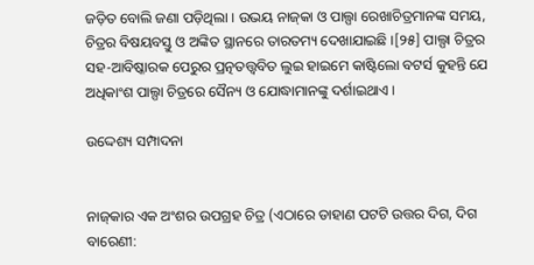ଜଡ଼ିତ ବୋଲି ଜଣା ପଡ଼ିଥିଲା । ଉଭୟ ନାଜ୍‍କା ଓ ପାଲ୍ପା ରେଖାଚିତ୍ରମାନଙ୍କ ସମୟ, ଚିତ୍ରର ବିଷୟବସ୍ତୁ ଓ ଅଙ୍କିତ ସ୍ଥାନରେ ତାରତମ୍ୟ ଦେଖାଯାଇଛି ।[୨୫] ପାଲ୍ପା ଚିତ୍ରର ସହ-ଆବିଷ୍କାରକ ପେରୁର ପ୍ରତ୍ନତତ୍ତ୍ୱବିତ ଲୁଇ ହାଇମେ କାଷ୍ଟିଲୋ ବଟର୍ସ କୁହନ୍ତି ଯେ ଅଧିକାଂଶ ପାଲ୍ପା ଚିତ୍ରରେ ସୈନ୍ୟ ଓ ଯୋଦ୍ଧାମାନଙ୍କୁ ଦର୍ଶାଇଥାଏ ।

ଉଦ୍ଦେଶ୍ୟ ସମ୍ପାଦନା


ନାଜ୍‍କାର ଏକ ଅଂଶର ଉପଗ୍ରହ ଚିତ୍ର (ଏଠାରେ ଡାହାଣ ପଟଟି ଉତ୍ତର ଦିଗ, ଦିଗ ବାରେଣୀ: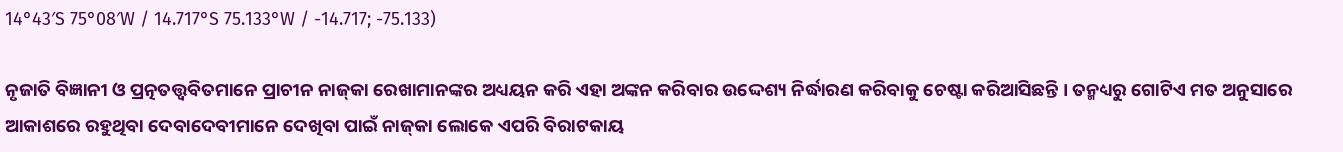14°43′S 75°08′W / 14.717°S 75.133°W / -14.717; -75.133)

ନୃଜାତି ବିଜ୍ଞାନୀ ଓ ପ୍ରତ୍ନତତ୍ତ୍ୱବିତମାନେ ପ୍ରାଚୀନ ନାଜ୍‍କା ରେଖାମାନଙ୍କର ଅଧ୍ୟୟନ କରି ଏହା ଅଙ୍କନ କରିବାର ଉଦ୍ଦେଶ୍ୟ ନିର୍ଦ୍ଧାରଣ କରିବାକୁ ଚେଷ୍ଟା କରିଆସିଛନ୍ତି । ତନ୍ମଧ୍ୟରୁ ଗୋଟିଏ ମତ ଅନୁସାରେ ଆକାଶରେ ରହୁଥିବା ଦେବାଦେବୀମାନେ ଦେଖିବା ପାଇଁ ନାଜ୍‍କା ଲୋକେ ଏପରି ବିରାଟକାୟ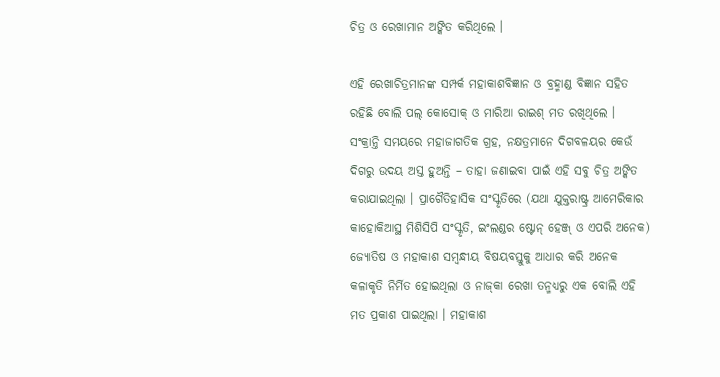ଚିତ୍ର ଓ ରେଖାମାନ ଅଙ୍କିତ କରିଥିଲେ ।

ଏହି ରେଖାଚିତ୍ରମାନଙ୍କ ସମ୍ପର୍କ ମହାକାଶବିଜ୍ଞାନ ଓ ବ୍ରହ୍ମାଣ୍ଡ ବିଜ୍ଞାନ ସହିତ ରହିଛି ବୋଲି ପଲ୍ କୋସୋକ୍ ଓ ମାରିଆ ରାଇଶ୍ ମତ ରଖିଥିଲେ । ସଂକ୍ରାନ୍ତି ସମୟରେ ମହାଜାଗତିକ ଗ୍ରହ, ନକ୍ଷତ୍ରମାନେ ଦିଗବଳୟର କେଉଁ ଦିଗରୁ ଉଦୟ ଅସ୍ତ ହୁଅନ୍ତି – ତାହା ଜଣାଇବା ପାଇଁ ଏହି ସବୁ ଚିତ୍ର ଅଙ୍କିତ କରାଯାଇଥିଲା । ପ୍ରାଗୈତିହାସିକ ସଂସ୍କୃତିରେ (ଯଥା ଯୁକ୍ତରାଷ୍ଟ୍ର ଆମେରିକାର କାହୋକିଆସ୍ଥ ମିଶିସିପି ସଂସ୍କୃତି, ଇଂଲଣ୍ଡର ଷ୍ଟୋନ୍ ହେଞ୍ଜ୍ ଓ ଏପରି ଅନେକ) ଜ୍ୟୋତିଷ ଓ ମହାକାଶ ସମ୍ବନ୍ଧୀୟ ବିଷୟବସ୍ତୁକୁ ଆଧାର କରି ଅନେକ କଳାକୃତି ନିର୍ମିତ ହୋଇଥିଲା ଓ ନାଜ୍‍କା ରେଖା ତନ୍ମଧ୍ୟରୁ ଏକ ବୋଲି ଏହି ମତ ପ୍ରକାଶ ପାଇଥିଲା । ମହାକାଶ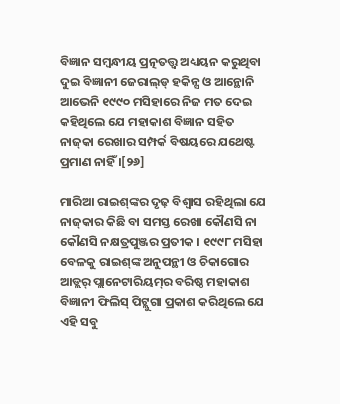ବିଜ୍ଞାନ ସମ୍ବନ୍ଧୀୟ ପ୍ରତ୍ନତତ୍ତ୍ୱ ଅଧ୍ୟୟନ କରୁଥିବା ଦୁଇ ବିଜ୍ଞାନୀ ଜେରାଲ୍‍ଡ୍ ହକିନ୍ସ ଓ ଆନ୍ଥୋନି ଆଭେନି ୧୯୯୦ ମସିହାରେ ନିଜ ମତ ଦେଇ କହିଥିଲେ ଯେ ମହାକାଶ ବିଜ୍ଞାନ ସହିତ ନାଜ୍‍କା ରେଖାର ସମ୍ପର୍କ ବିଷୟରେ ଯଥେଷ୍ଟ ପ୍ରମାଣ ନାହିଁ ।[୨୬]

ମାରିଆ ରାଇଶ୍‍ଙ୍କର ଦୃଢ଼ ବିଶ୍ୱାସ ରହିଥିଲା ଯେ ନାଜ୍‍କାର କିଛି ବା ସମସ୍ତ ରେଖା କୌଣସି ନା କୌଣସି ନକ୍ଷତ୍ରପୁଞ୍ଜର ପ୍ରତୀକ । ୧୯୯୮ ମସିହା ବେଳକୁ ରାଇଶ୍‍ଙ୍କ ଅନୁପନ୍ଥୀ ଓ ଚିକାଗୋର ଆଡ୍ଲର୍ ପ୍ଲାନେଟାରିୟମ୍‍ର ବରିଷ୍ଠ ମହାକାଶ ବିଜ୍ଞାନୀ ଫିଲିସ୍ ପିଟ୍ଲୁଗା ପ୍ରକାଶ କରିଥିଲେ ଯେ ଏହି ସବୁ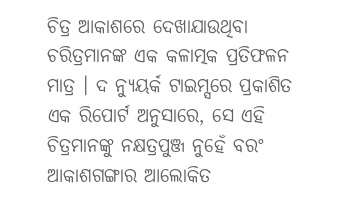ଚିତ୍ର ଆକାଶରେ ଦେଖାଯାଉଥିବା ଚରିତ୍ରମାନଙ୍କ ଏକ କଳାତ୍ମକ ପ୍ରତିଫଳନ ମାତ୍ର । ଦ ନ୍ୟୁୟର୍କ ଟାଇମ୍ସରେ ପ୍ରକାଶିତ ଏକ ରିପୋର୍ଟ ଅନୁସାରେ, ସେ ଏହି ଚିତ୍ରମାନଙ୍କୁ ନକ୍ଷତ୍ରପୁଞ୍ଜ ନୁହେଁ ବରଂ ଆକାଶଗଙ୍ଗାର ଆଲୋକିତ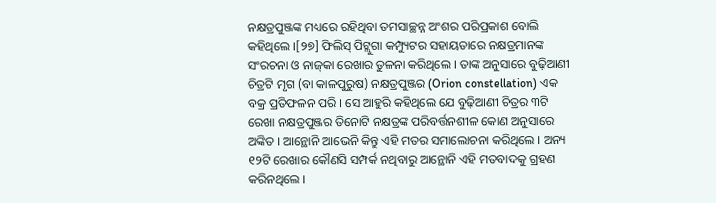ନକ୍ଷତ୍ରପୁଞ୍ଜଙ୍କ ମଧ୍ୟରେ ରହିଥିବା ତମସାଚ୍ଛନ୍ନ ଅଂଶର ପରିପ୍ରକାଶ ବୋଲି କହିଥିଲେ ।[୨୭] ଫିଲିସ୍ ପିଟ୍ଲୁଗା କମ୍ପ୍ୟୁଟର ସହାୟତାରେ ନକ୍ଷତ୍ରମାନଙ୍କ ସଂରଚନା ଓ ନାଜ୍‍କା ରେଖାର ତୁଳନା କରିଥିଲେ । ତାଙ୍କ ଅନୁସାରେ ବୁଢ଼ିଆଣୀ ଚିତ୍ରଟି ମୃଗ (ବା କାଳପୁରୁଷ) ନକ୍ଷତ୍ରପୁଞ୍ଜର (Orion constellation) ଏକ ବକ୍ର ପ୍ରତିଫଳନ ପରି । ସେ ଆହୁରି କହିଥିଲେ ଯେ ବୁଢ଼ିଆଣୀ ଚିତ୍ରର ୩ଟି ରେଖା ନକ୍ଷତ୍ରପୁଞ୍ଜର ତିନୋଟି ନକ୍ଷତ୍ରଙ୍କ ପରିବର୍ତ୍ତନଶୀଳ କୋଣ ଅନୁସାରେ ଅଙ୍କିତ । ଆନ୍ଥୋନି ଆଭେନି କିନ୍ତୁ ଏହି ମତର ସମାଲୋଚନା କରିଥିଲେ । ଅନ୍ୟ ୧୨ଟି ରେଖାର କୌଣସି ସମ୍ପର୍କ ନଥିବାରୁ ଆନ୍ଥୋନି ଏହି ମତବାଦକୁ ଗ୍ରହଣ କରିନଥିଲେ ।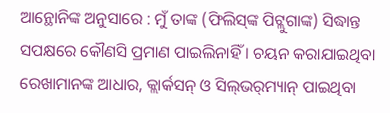ଆନ୍ଥୋନିଙ୍କ ଅନୁସାରେ : ମୁଁ ତାଙ୍କ (ଫିଲିସ୍‍ଙ୍କ ପିଟ୍ଲୁଗାଙ୍କ) ସିଦ୍ଧାନ୍ତ ସପକ୍ଷରେ କୌଣସି ପ୍ରମାଣ ପାଇଲିନାହିଁ । ଚୟନ କରାଯାଇଥିବା ରେଖାମାନଙ୍କ ଆଧାର, କ୍ଲାର୍କସନ୍ ଓ ସିଲ୍‍ଭର୍‍ମ୍ୟାନ୍ ପାଇଥିବା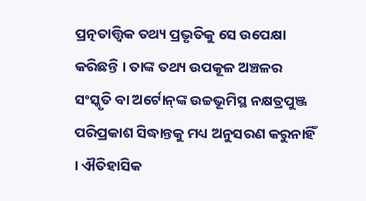ପ୍ରତ୍ନତାତ୍ତ୍ୱିକ ତଥ୍ୟ ପ୍ରଭୃତିକୁ ସେ ଉପେକ୍ଷା କରିଛନ୍ତି । ତାଙ୍କ ତଥ୍ୟ ଉପକୂଳ ଅଞ୍ଚଳର ସଂସ୍କୃତି ବା ଅର୍ଟୋନ୍‍ଙ୍କ ଉଚ୍ଚଭୂମିସ୍ଥ ନକ୍ଷତ୍ରପୁଞ୍ଜ ପରିପ୍ରକାଶ ସିଦ୍ଧାନ୍ତକୁ ମଧ୍ୟ ଅନୁସରଣ କରୁନାହିଁ । ଐତିହାସିକ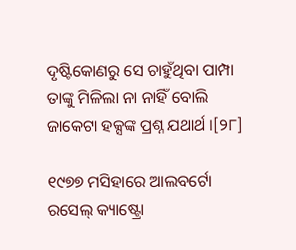ଦୃଷ୍ଟିକୋଣରୁ ସେ ଚାହୁଁଥିବା ପାମ୍ପା ତାଙ୍କୁ ମିଳିଲା ନା ନାହିଁ ବୋଲି ଜାକେଟା ହକ୍ସଙ୍କ ପ୍ରଶ୍ନ ଯଥାର୍ଥ ।[୨୮]

୧୯୭୭ ମସିହାରେ ଆଲବର୍ଟୋ ରସେଲ୍ କ୍ୟାଷ୍ଟ୍ରୋ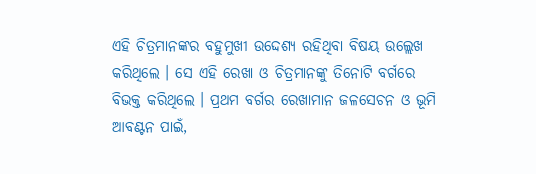ଏହି ଚିତ୍ରମାନଙ୍କର ବହୁମୁଖୀ ଉଦ୍ଦେଶ୍ୟ ରହିଥିବା ବିଷୟ ଉଲ୍ଲେଖ କରିଥିଲେ । ସେ ଏହି ରେଖା ଓ ଚିତ୍ରମାନଙ୍କୁ ତିନୋଟି ବର୍ଗରେ ବିଭକ୍ତ କରିଥିଲେ । ପ୍ରଥମ ବର୍ଗର ରେଖାମାନ ଜଳସେଚନ ଓ ଭୂମି ଆବଣ୍ଟନ ପାଇଁ,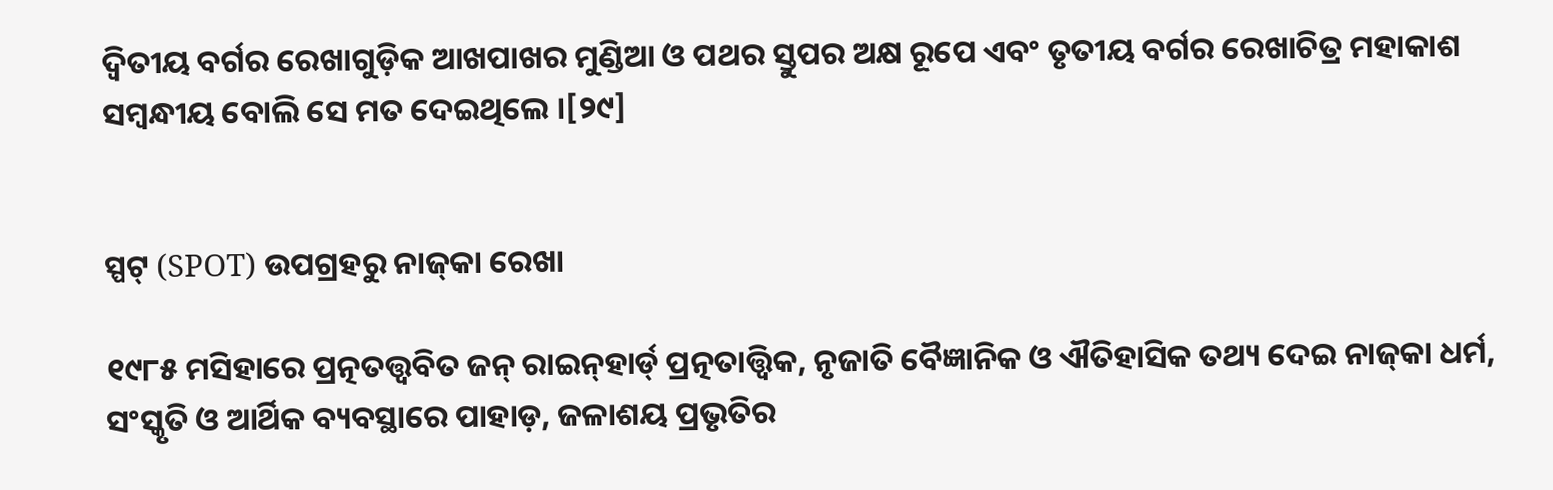ଦ୍ୱିତୀୟ ବର୍ଗର ରେଖାଗୁଡ଼ିକ ଆଖପାଖର ମୁଣ୍ଡିଆ ଓ ପଥର ସ୍ତୁପର ଅକ୍ଷ ରୂପେ ଏବଂ ତୃତୀୟ ବର୍ଗର ରେଖାଚିତ୍ର ମହାକାଶ ସମ୍ବନ୍ଧୀୟ ବୋଲି ସେ ମତ ଦେଇଥିଲେ ।[୨୯]


ସ୍ପଟ୍ (SPOT) ଉପଗ୍ରହରୁ ନାଜ୍‍କା ରେଖା

୧୯୮୫ ମସିହାରେ ପ୍ରତ୍ନତତ୍ତ୍ୱବିତ ଜନ୍ ରାଇନ୍‍ହାର୍ଡ୍ ପ୍ରତ୍ନତାତ୍ତ୍ୱିକ, ନୃଜାତି ବୈଜ୍ଞାନିକ ଓ ଐତିହାସିକ ତଥ୍ୟ ଦେଇ ନାଜ୍‍କା ଧର୍ମ, ସଂସ୍କୃତି ଓ ଆର୍ଥିକ ବ୍ୟବସ୍ଥାରେ ପାହାଡ଼, ଜଳାଶୟ ପ୍ରଭୃତିର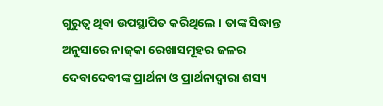ଗୁରୁତ୍ୱ ଥିବା ଉପସ୍ଥାପିତ କରିଥିଲେ । ତାଙ୍କ ସିଦ୍ଧାନ୍ତ ଅନୁସାରେ ନାଜ୍‍କା ରେଖାସମୂହର ଜଳର ଦେବାଦେବୀଙ୍କ ପ୍ରାର୍ଥନା ଓ ପ୍ରାର୍ଥନାଦ୍ୱାରା ଶସ୍ୟ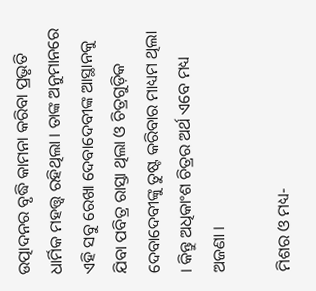ଉତ୍ପାଦନର ବୃଦ୍ଧି କାମନା କରିବା ପ୍ରଭୃତି ଧାର୍ମିକ ମହତ୍ତ୍ୱ ରହିଥିଲା । ତାଙ୍କ ଅନୁମାନରେ ଏହି ସବୁ ରେଖା ଦେବାଦେବୀଙ୍କ ଆସ୍ଥାନକୁ ଯିବା ପବିତ୍ର ରାସ୍ତା ଥିଲା ଓ ଚିତ୍ରଗୁଡ଼ିକ ଦେବାଦେବୀଙ୍କୁ ତୁଷ୍ଟ କରିବାର ମାଧ୍ୟମ ଥିଲା । କିନ୍ତୁ ଅଧିକାଂଶ ଚିତ୍ରର ଅର୍ଥ ଏବେ ମଧ୍ୟ ଅଜଣା ।

ମିଶର ଓ ମଧ୍ୟ-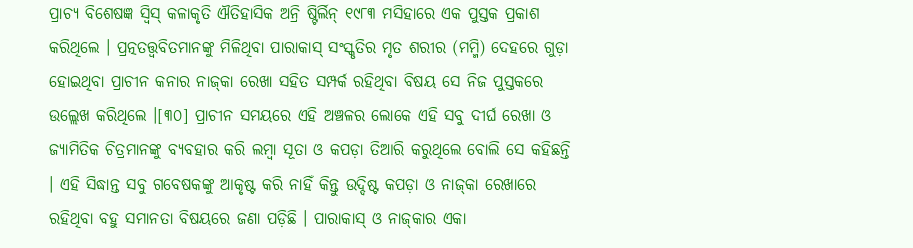ପ୍ରାଚ୍ୟ ବିଶେଷଜ୍ଞ ସ୍ୱିସ୍ କଳାକୃତି ଐତିହାସିକ ଅନ୍ରି ଷ୍ଟିର୍ଲିନ୍ ୧୯୮୩ ମସିହାରେ ଏକ ପୁସ୍ତକ ପ୍ରକାଶ କରିଥିଲେ । ପ୍ରତ୍ନତତ୍ତ୍ୱବିତମାନଙ୍କୁ ମିଳିଥିବା ପାରାକାସ୍ ସଂସ୍କୃତିର ମୃତ ଶରୀର (ମମ୍ମି) ଦେହରେ ଗୁଡ଼ା ହୋଇଥିବା ପ୍ରାଚୀନ କନାର ନାଜ୍‍କା ରେଖା ସହିତ ସମ୍ପର୍କ ରହିଥିବା ବିଷୟ ସେ ନିଜ ପୁସ୍ତକରେ ଉଲ୍ଲେଖ କରିଥିଲେ ।[୩୦] ପ୍ରାଚୀନ ସମୟରେ ଏହି ଅଞ୍ଚଳର ଲୋକେ ଏହି ସବୁ ଦୀର୍ଘ ରେଖା ଓ ଜ୍ୟାମିତିକ ଚିତ୍ରମାନଙ୍କୁ ବ୍ୟବହାର କରି ଲମ୍ବା ସୂତା ଓ କପଡ଼ା ତିଆରି କରୁଥିଲେ ବୋଲି ସେ କହିଛନ୍ତି । ଏହି ସିଦ୍ଧାନ୍ତ ସବୁ ଗବେଷକଙ୍କୁ ଆକୃଷ୍ଟ କରି ନାହିଁ କିନ୍ତୁ ଉଦ୍ଦିଷ୍ଟ କପଡ଼ା ଓ ନାଜ୍‍କା ରେଖାରେ ରହିଥିବା ବହୁ ସମାନତା ବିଷୟରେ ଜଣା ପଡ଼ିଛି । ପାରାକାସ୍ ଓ ନାଜ୍‍କାର ଏକା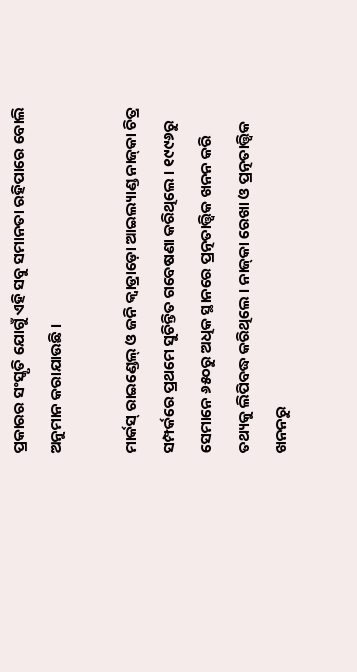ପ୍ରକାରର ସଂସ୍କୃତି ଯୋଗୁଁ ଏହି ସବୁ ସମାନତା ରହିପାରେ ବୋଲି ଅନୁମାନ କରାଯାଉଛି ।

ମାର୍କସ୍ ରାଇଣ୍ଡେଲ୍ ଓ ଜନି କ୍ୱାଡ୍ରାଡ଼ୋ ଆଇଲ୍ୟାଣ୍ଡ ନାଜ୍‍କା ଚିତ୍ର ସମ୍ପର୍କରେ ପ୍ରଥମେ ସୁଚିନ୍ତିତ ଗବେଷଣା କରିଥିଲେ । ୧୯୯୬ରୁ ସେମାନେ ୬୫୦ରୁ ଅଧିକ ସ୍ଥାନରେ ପ୍ରତ୍ନତାତ୍ତ୍ୱିକ ଖନନ କରି ତଥ୍ୟକୁ ଲିପିବଦ୍ଧ କରିଥିଲେ । ନାଜ୍‍କା ରେଖା ଓ ପ୍ରତ୍ନତାତ୍ତ୍ୱିକ ଖନନରୁ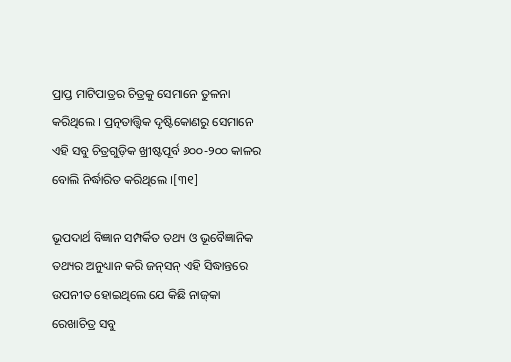ପ୍ରାପ୍ତ ମାଟିପାତ୍ରର ଚିତ୍ରକୁ ସେମାନେ ତୁଳନା କରିଥିଲେ । ପ୍ରତ୍ନତାତ୍ତ୍ୱିକ ଦୃଷ୍ଟିକୋଣରୁ ସେମାନେ ଏହି ସବୁ ଚିତ୍ରଗୁଡ଼ିକ ଖ୍ରୀଷ୍ଟପୂର୍ବ ୬୦୦-୨୦୦ କାଳର ବୋଲି ନିର୍ଦ୍ଧାରିତ କରିଥିଲେ ।[୩୧]

ଭୂପଦାର୍ଥ ବିଜ୍ଞାନ ସମ୍ପର୍କିତ ତଥ୍ୟ ଓ ଭୂବୈଜ୍ଞାନିକ ତଥ୍ୟର ଅନୁଧ୍ୟାନ କରି ଜନ୍‍ସନ୍ ଏହି ସିଦ୍ଧାନ୍ତରେ ଉପନୀତ ହୋଇଥିଲେ ଯେ କିଛି ନାଜ୍‍କା ରେଖାଚିତ୍ର ସବୁ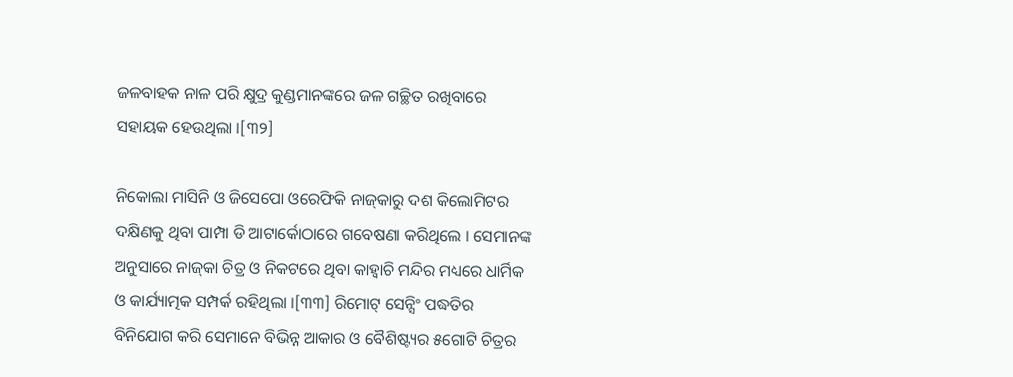ଜଳବାହକ ନାଳ ପରି କ୍ଷୁଦ୍ର କୁଣ୍ଡମାନଙ୍କରେ ଜଳ ଗଚ୍ଛିତ ରଖିବାରେ ସହାୟକ ହେଉଥିଲା ।[୩୨]

ନିକୋଲା ମାସିନି ଓ ଜିସେପୋ ଓରେଫିକି ନାଜ୍‍କାରୁ ଦଶ କିଲୋମିଟର ଦକ୍ଷିଣକୁ ଥିବା ପାମ୍ପା ଡି ଆଟାର୍କୋଠାରେ ଗବେଷଣା କରିଥିଲେ । ସେମାନଙ୍କ ଅନୁସାରେ ନାଜ୍‍କା ଚିତ୍ର ଓ ନିକଟରେ ଥିବା କାହ୍ୱାଚି ମନ୍ଦିର ମଧ୍ୟରେ ଧାର୍ମିକ ଓ କାର୍ଯ୍ୟାତ୍ମକ ସମ୍ପର୍କ ରହିଥିଲା ।[୩୩] ରିମୋଟ୍ ସେନ୍ସିଂ ପଦ୍ଧତିର ବିନିଯୋଗ କରି ସେମାନେ ବିଭିନ୍ନ ଆକାର ଓ ବୈଶିଷ୍ଟ୍ୟର ୫ଗୋଟି ଚିତ୍ରର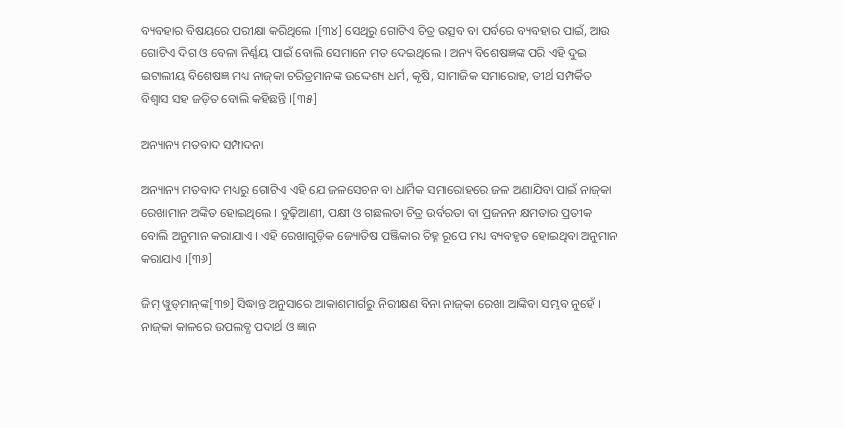ବ୍ୟବହାର ବିଷୟରେ ପରୀକ୍ଷା କରିଥିଲେ ।[୩୪] ସେଥିରୁ ଗୋଟିଏ ଚିତ୍ର ଉତ୍ସବ ବା ପର୍ବରେ ବ୍ୟବହାର ପାଇଁ, ଆଉ ଗୋଟିଏ ଦିଗ ଓ ବେଳା ନିର୍ଣ୍ଣୟ ପାଇଁ ବୋଲି ସେମାନେ ମତ ଦେଇଥିଲେ । ଅନ୍ୟ ବିଶେଷଜ୍ଞଙ୍କ ପରି ଏହି ଦୁଇ ଇଟାଲୀୟ ବିଶେଷଜ୍ଞ ମଧ୍ୟ ନାଜ୍‍କା ଚରିତ୍ରମାନଙ୍କ ଉଦ୍ଦେଶ୍ୟ ଧର୍ମ, କୃଷି, ସାମାଜିକ ସମାରୋହ, ତୀର୍ଥ ସମ୍ପର୍କିତ ବିଶ୍ୱାସ ସହ ଜଡ଼ିତ ବୋଲି କହିଛନ୍ତି ।[୩୫]

ଅନ୍ୟାନ୍ୟ ମତବାଦ ସମ୍ପାଦନା

ଅନ୍ୟାନ୍ୟ ମତବାଦ ମଧ୍ୟରୁ ଗୋଟିଏ ଏହି ଯେ ଜଳସେଚନ ବା ଧାର୍ମିକ ସମାରୋହରେ ଜଳ ଅଣାଯିବା ପାଇଁ ନାଜ୍‍କା ରେଖାମାନ ଅଙ୍କିତ ହୋଇଥିଲେ । ବୁଢ଼ିଆଣୀ, ପକ୍ଷୀ ଓ ଗଛଲତା ଚିତ୍ର ଉର୍ବରତା ବା ପ୍ରଜନନ କ୍ଷମତାର ପ୍ରତୀକ ବୋଲି ଅନୁମାନ କରାଯାଏ । ଏହି ରେଖାଗୁଡ଼ିକ ଜ୍ୟୋତିଷ ପଞ୍ଜିକାର ଚିହ୍ନ ରୂପେ ମଧ୍ୟ ବ୍ୟବହୃତ ହୋଇଥିବା ଅନୁମାନ କରାଯାଏ ।[୩୬]

ଜିମ୍ ୱୁଡ୍‍ମାନ୍‍ଙ୍କ[୩୭] ସିଦ୍ଧାନ୍ତ ଅନୁସାରେ ଆକାଶମାର୍ଗରୁ ନିରୀକ୍ଷଣ ବିନା ନାଜ୍‍କା ରେଖା ଆଙ୍କିବା ସମ୍ଭବ ନୁହେଁ । ନାଜ୍‍କା କାଳରେ ଉପଲବ୍ଧ ପଦାର୍ଥ ଓ ଜ୍ଞାନ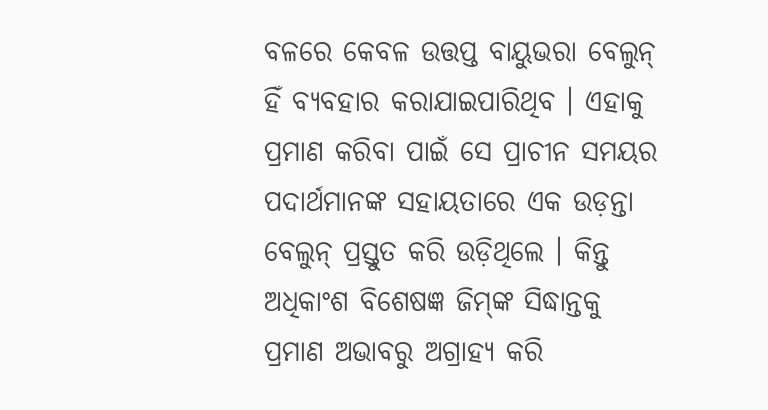ବଳରେ କେବଳ ଉତ୍ତପ୍ତ ବାୟୁଭରା ବେଲୁନ୍ ହିଁ ବ୍ୟବହାର କରାଯାଇପାରିଥିବ । ଏହାକୁ ପ୍ରମାଣ କରିବା ପାଇଁ ସେ ପ୍ରାଚୀନ ସମୟର ପଦାର୍ଥମାନଙ୍କ ସହାୟତାରେ ଏକ ଉଡ଼ନ୍ତା ବେଲୁନ୍ ପ୍ରସ୍ତୁତ କରି ଉଡ଼ିଥିଲେ । କିନ୍ତୁ ଅଧିକାଂଶ ବିଶେଷଜ୍ଞ ଜିମ୍‍ଙ୍କ ସିଦ୍ଧାନ୍ତକୁ ପ୍ରମାଣ ଅଭାବରୁ ଅଗ୍ରାହ୍ୟ କରି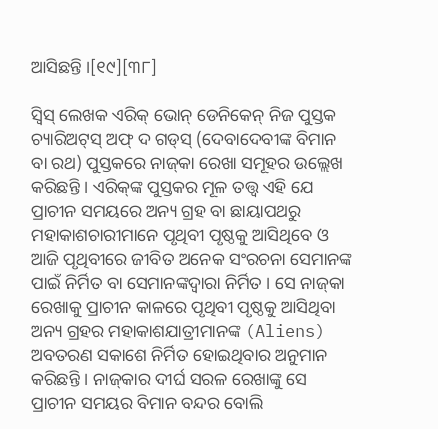ଆସିଛନ୍ତି ।[୧୯][୩୮]

ସ୍ୱିସ୍ ଲେଖକ ଏରିକ୍ ଭୋନ୍ ଡେନିକେନ୍ ନିଜ ପୁସ୍ତକ ଚ୍ୟାରିଅଟ୍‍ସ୍ ଅଫ୍ ଦ ଗଡ୍‍ସ୍ (ଦେବାଦେବୀଙ୍କ ବିମାନ ବା ରଥ) ପୁସ୍ତକରେ ନାଜ୍‍କା ରେଖା ସମୂହର ଉଲ୍ଲେଖ କରିଛନ୍ତି । ଏରିକ୍‍ଙ୍କ ପୁସ୍ତକର ମୂଳ ତତ୍ତ୍ୱ ଏହି ଯେ ପ୍ରାଚୀନ ସମୟରେ ଅନ୍ୟ ଗ୍ରହ ବା ଛାୟାପଥରୁ ମହାକାଶଚାରୀମାନେ ପୃଥିବୀ ପୃଷ୍ଠକୁ ଆସିଥିବେ ଓ ଆଜି ପୃଥିବୀରେ ଜୀବିତ ଅନେକ ସଂରଚନା ସେମାନଙ୍କ ପାଇଁ ନିର୍ମିତ ବା ସେମାନଙ୍କଦ୍ୱାରା ନିର୍ମିତ । ସେ ନାଜ୍‍କା ରେଖାକୁ ପ୍ରାଚୀନ କାଳରେ ପୃଥିବୀ ପୃଷ୍ଠକୁ ଆସିଥିବା ଅନ୍ୟ ଗ୍ରହର ମହାକାଶଯାତ୍ରୀମାନଙ୍କ (Aliens) ଅବତରଣ ସକାଶେ ନିର୍ମିତ ହୋଇଥିବାର ଅନୁମାନ କରିଛନ୍ତି । ନାଜ୍‍କାର ଦୀର୍ଘ ସରଳ ରେଖାଙ୍କୁ ସେ ପ୍ରାଚୀନ ସମୟର ବିମାନ ବନ୍ଦର ବୋଲି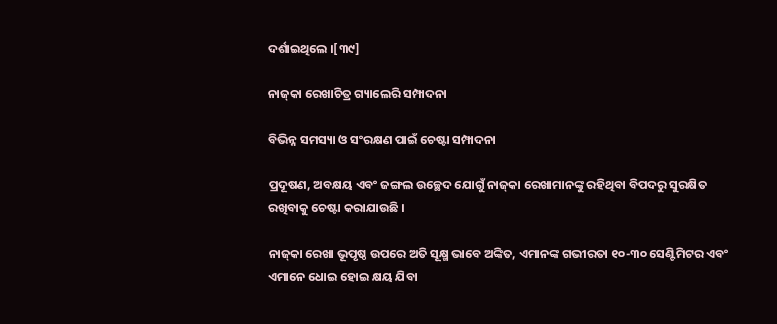ଦର୍ଶାଇଥିଲେ ।[୩୯]

ନାଜ୍‍କା ରେଖାଚିତ୍ର ଗ୍ୟାଲେରି ସମ୍ପାଦନା

ବିଭିନ୍ନ ସମସ୍ୟା ଓ ସଂରକ୍ଷଣ ପାଇଁ ଚେଷ୍ଟା ସମ୍ପାଦନା

ପ୍ରଦୂଷଣ, ଅବକ୍ଷୟ ଏବଂ ଜଙ୍ଗଲ ଉଚ୍ଛେଦ ଯୋଗୁଁ ନାଜ୍‍କା ରେଖାମାନଙ୍କୁ ରହିଥିବା ବିପଦରୁ ସୁରକ୍ଷିତ ରଖିବାକୁ ଚେଷ୍ଟା କରାଯାଉଛି ।

ନାଜ୍‍କା ରେଖା ଭୂପୃଷ୍ଠ ଉପରେ ଅତି ସୂକ୍ଷ୍ମ ଭାବେ ଅଙ୍କିତ, ଏମାନଙ୍କ ଗଭୀରତା ୧୦-୩୦ ସେଣ୍ଟିମିଟର ଏବଂ ଏମାନେ ଧୋଇ ହୋଇ କ୍ଷୟ ଯିବା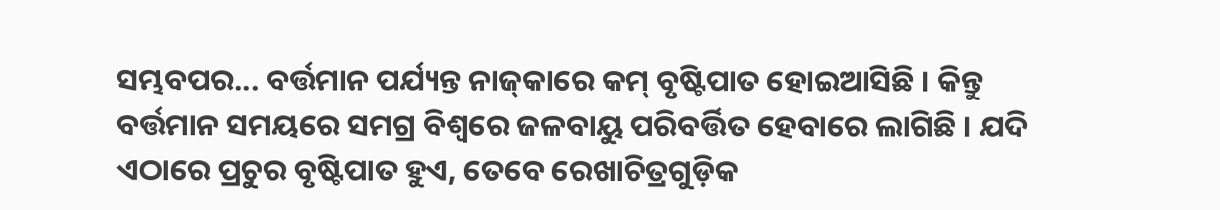ସମ୍ଭବପର... ବର୍ତ୍ତମାନ ପର୍ଯ୍ୟନ୍ତ ନାଜ୍‍କାରେ କମ୍ ବୃଷ୍ଟିପାତ ହୋଇଆସିଛି । କିନ୍ତୁ ବର୍ତ୍ତମାନ ସମୟରେ ସମଗ୍ର ବିଶ୍ୱରେ ଜଳବାୟୁ ପରିବର୍ତ୍ତିତ ହେବାରେ ଲାଗିଛି । ଯଦି ଏଠାରେ ପ୍ରଚୁର ବୃଷ୍ଟିପାତ ହୁଏ, ତେବେ ରେଖାଚିତ୍ରଗୁଡ଼ିକ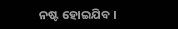ନଷ୍ଟ ହୋଇଯିବ ।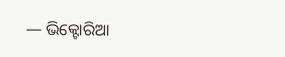— ଭିକ୍ଟୋରିଆ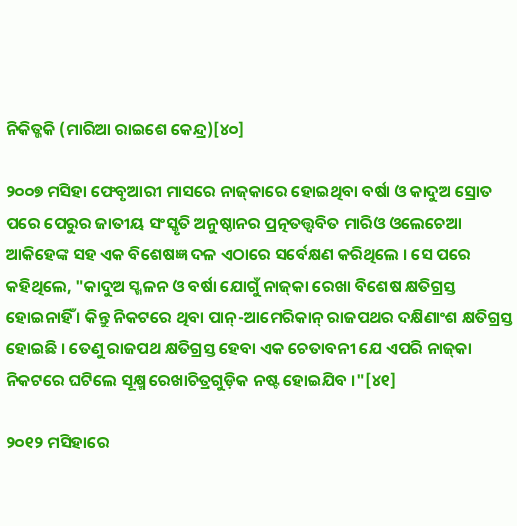ନିକିତ୍ଜକି (ମାରିଆ ରାଇଶେ କେନ୍ଦ୍ର)[୪୦]

୨୦୦୭ ମସିହା ଫେବୃଆରୀ ମାସରେ ନାଜ୍‍କାରେ ହୋଇଥିବା ବର୍ଷା ଓ କାଦୁଅ ସ୍ରୋତ ପରେ ପେରୁର ଜାତୀୟ ସଂସ୍କୃତି ଅନୁଷ୍ଠାନର ପ୍ରତ୍ନତତ୍ତ୍ୱବିତ ମାରିଓ ଓଲେଚେଆ ଆକିହେଙ୍କ ସହ ଏକ ବିଶେଷଜ୍ଞ ଦଳ ଏଠାରେ ସର୍ବେକ୍ଷଣ କରିଥିଲେ । ସେ ପରେ କହିଥିଲେ, "କାଦୁଅ ସ୍ଖଳନ ଓ ବର୍ଷା ଯୋଗୁଁ ନାଜ୍‍କା ରେଖା ବିଶେଷ କ୍ଷତିଗ୍ରସ୍ତ ହୋଇନାହିଁ । କିନ୍ତୁ ନିକଟରେ ଥିବା ପାନ୍-ଆମେରିକାନ୍ ରାଜପଥର ଦକ୍ଷିଣାଂଶ କ୍ଷତିଗ୍ରସ୍ତ ହୋଇଛି । ତେଣୁ ରାଜପଥ କ୍ଷତିଗ୍ରସ୍ତ ହେବା ଏକ ଚେତାବନୀ ଯେ ଏପରି ନାଜ୍‍କା ନିକଟରେ ଘଟିଲେ ସୂକ୍ଷ୍ମ ରେଖାଚିତ୍ରଗୁଡ଼ିକ ନଷ୍ଟ ହୋଇଯିବ ।"[୪୧]

୨୦୧୨ ମସିହାରେ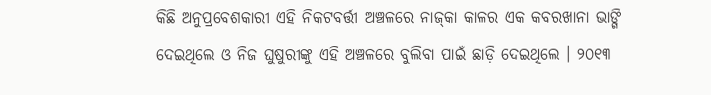କିଛି ଅନୁପ୍ରବେଶକାରୀ ଏହି ନିକଟବର୍ତ୍ତୀ ଅଞ୍ଚଳରେ ନାଜ୍‍କା କାଳର ଏକ କବରଖାନା ଭାଙ୍ଗି ଦେଇଥିଲେ ଓ ନିଜ ଘୁଷୁରୀଙ୍କୁ ଏହି ଅଞ୍ଚଳରେ ବୁଲିବା ପାଇଁ ଛାଡ଼ି ଦେଇଥିଲେ । ୨୦୧୩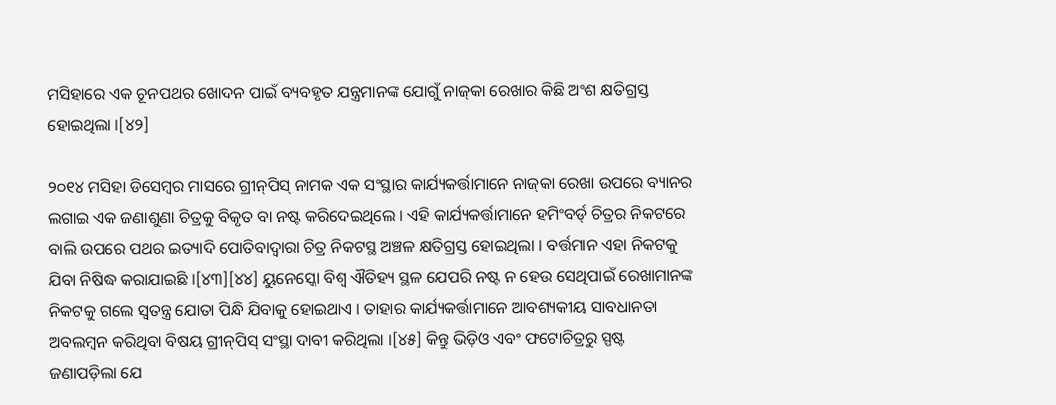ମସିହାରେ ଏକ ଚୂନପଥର ଖୋଦନ ପାଇଁ ବ୍ୟବହୃତ ଯନ୍ତ୍ରମାନଙ୍କ ଯୋଗୁଁ ନାଜ୍‍କା ରେଖାର କିଛି ଅଂଶ କ୍ଷତିଗ୍ରସ୍ତ ହୋଇଥିଲା ।[୪୨]

୨୦୧୪ ମସିହା ଡିସେମ୍ବର ମାସରେ ଗ୍ରୀନ୍‍ପିସ୍ ନାମକ ଏକ ସଂସ୍ଥାର କାର୍ଯ୍ୟକର୍ତ୍ତାମାନେ ନାଜ୍‍କା ରେଖା ଉପରେ ବ୍ୟାନର ଲଗାଇ ଏକ ଜଣାଶୁଣା ଚିତ୍ରକୁ ବିକୃତ ବା ନଷ୍ଟ କରିଦେଇଥିଲେ । ଏହି କାର୍ଯ୍ୟକର୍ତ୍ତାମାନେ ହମିଂବର୍ଡ୍ ଚିତ୍ରର ନିକଟରେ ବାଲି ଉପରେ ପଥର ଇତ୍ୟାଦି ପୋତିବାଦ୍ୱାରା ଚିତ୍ର ନିକଟସ୍ଥ ଅଞ୍ଚଳ କ୍ଷତିଗ୍ରସ୍ତ ହୋଇଥିଲା । ବର୍ତ୍ତମାନ ଏହା ନିକଟକୁ ଯିବା ନିଷିଦ୍ଧ କରାଯାଇଛି ।[୪୩][୪୪] ୟୁନେସ୍କୋ ବିଶ୍ୱ ଐତିହ୍ୟ ସ୍ଥଳ ଯେପରି ନଷ୍ଟ ନ ହେଉ ସେଥିପାଇଁ ରେଖାମାନଙ୍କ ନିକଟକୁ ଗଲେ ସ୍ୱତନ୍ତ୍ର ଯୋତା ପିନ୍ଧି ଯିବାକୁ ହୋଇଥାଏ । ତାହାର କାର୍ଯ୍ୟକର୍ତ୍ତାମାନେ ଆବଶ୍ୟକୀୟ ସାବଧାନତା ଅବଲମ୍ବନ କରିଥିବା ବିଷୟ ଗ୍ରୀନ୍‍ପିସ୍ ସଂସ୍ଥା ଦାବୀ କରିଥିଲା ।[୪୫] କିନ୍ତୁ ଭିଡ଼ିଓ ଏବଂ ଫଟୋଚିତ୍ରରୁ ସ୍ପଷ୍ଟ ଜଣାପଡ଼ିଲା ଯେ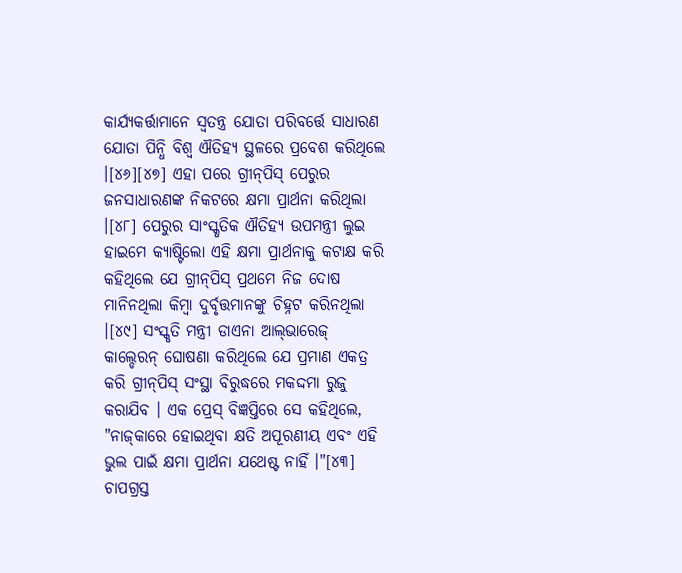କାର୍ଯ୍ୟକର୍ତ୍ତାମାନେ ସ୍ୱତନ୍ତ୍ର ଯୋତା ପରିବର୍ତ୍ତେ ସାଧାରଣ ଯୋତା ପିନ୍ଧି ବିଶ୍ୱ ଐତିହ୍ୟ ସ୍ଥଳରେ ପ୍ରବେଶ କରିଥିଲେ ।[୪୬][୪୭] ଏହା ପରେ ଗ୍ରୀନ୍‍ପିସ୍ ପେରୁର ଜନସାଧାରଣଙ୍କ ନିକଟରେ କ୍ଷମା ପ୍ରାର୍ଥନା କରିଥିଲା ।[୪୮] ପେରୁର ସାଂସ୍କୃତିକ ଐତିହ୍ୟ ଉପମନ୍ତ୍ରୀ ଲୁଇ ହାଇମେ କ୍ୟାଷ୍ଟିଲୋ ଏହି କ୍ଷମା ପ୍ରାର୍ଥନାକୁ କଟାକ୍ଷ କରି କହିଥିଲେ ଯେ ଗ୍ରୀନ୍‍ପିସ୍ ପ୍ରଥମେ ନିଜ ଦୋଷ ମାନିନଥିଲା କିମ୍ବା ଦୁର୍ବୃତ୍ତମାନଙ୍କୁ ଚିହ୍ନଟ କରିନଥିଲା ।[୪୯] ସଂସ୍କୃତି ମନ୍ତ୍ରୀ ଡାଏନା ଆଲ୍‍ଭାରେଜ୍ କାଲ୍ଡେରନ୍ ଘୋଷଣା କରିଥିଲେ ଯେ ପ୍ରମାଣ ଏକତ୍ର କରି ଗ୍ରୀନ୍‍ପିସ୍ ସଂସ୍ଥା ବିରୁଦ୍ଧରେ ମକଦ୍ଦମା ରୁଜୁ କରାଯିବ । ଏକ ପ୍ରେସ୍ ବିଜ୍ଞପ୍ତିରେ ସେ କହିଥିଲେ, "ନାଜ୍‍କାରେ ହୋଇଥିବା କ୍ଷତି ଅପୂରଣୀୟ ଏବଂ ଏହି ଭୁଲ ପାଇଁ କ୍ଷମା ପ୍ରାର୍ଥନା ଯଥେଷ୍ଟ ନାହିଁ ।"[୪୩] ଚାପଗ୍ରସ୍ତ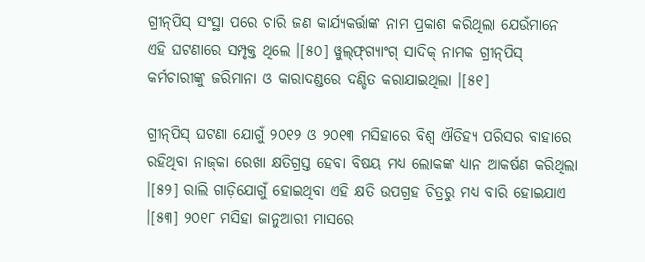ଗ୍ରୀନ୍‍ପିସ୍ ସଂସ୍ଥା ପରେ ଚାରି ଜଣ କାର୍ଯ୍ୟକର୍ତ୍ତାଙ୍କ ନାମ ପ୍ରକାଶ କରିଥିଲା ଯେଉଁମାନେ ଏହି ଘଟଣାରେ ସମ୍ପୃକ୍ତ ଥିଲେ ।[୫୦] ୱୁଲ୍‍ଫ୍‍ଗ୍ୟାଂଗ୍ ସାଦିକ୍ ନାମକ ଗ୍ରୀନ୍‍ପିସ୍ କର୍ମଚାରୀଙ୍କୁ ଜରିମାନା ଓ କାରାଦଣ୍ଡରେ ଦଣ୍ଡିତ କରାଯାଇଥିଲା ।[୫୧]

ଗ୍ରୀନ୍‍ପିସ୍ ଘଟଣା ଯୋଗୁଁ ୨୦୧୨ ଓ ୨୦୧୩ ମସିହାରେ ବିଶ୍ୱ ଐତିହ୍ୟ ପରିସର ବାହାରେ ରହିଥିବା ନାଜ୍‍କା ରେଖା କ୍ଷତିଗ୍ରସ୍ତ ହେବା ବିଷୟ ମଧ୍ୟ ଲୋକଙ୍କ ଧ୍ୟାନ ଆକର୍ଷଣ କରିଥିଲା ।[୫୨] ରାଲି ଗାଡ଼ିଯୋଗୁଁ ହୋଇଥିବା ଏହି କ୍ଷତି ଉପଗ୍ରହ ଚିତ୍ରରୁ ମଧ୍ୟ ବାରି ହୋଇଯାଏ ।[୫୩] ୨୦୧୮ ମସିହା ଜାନୁଆରୀ ମାସରେ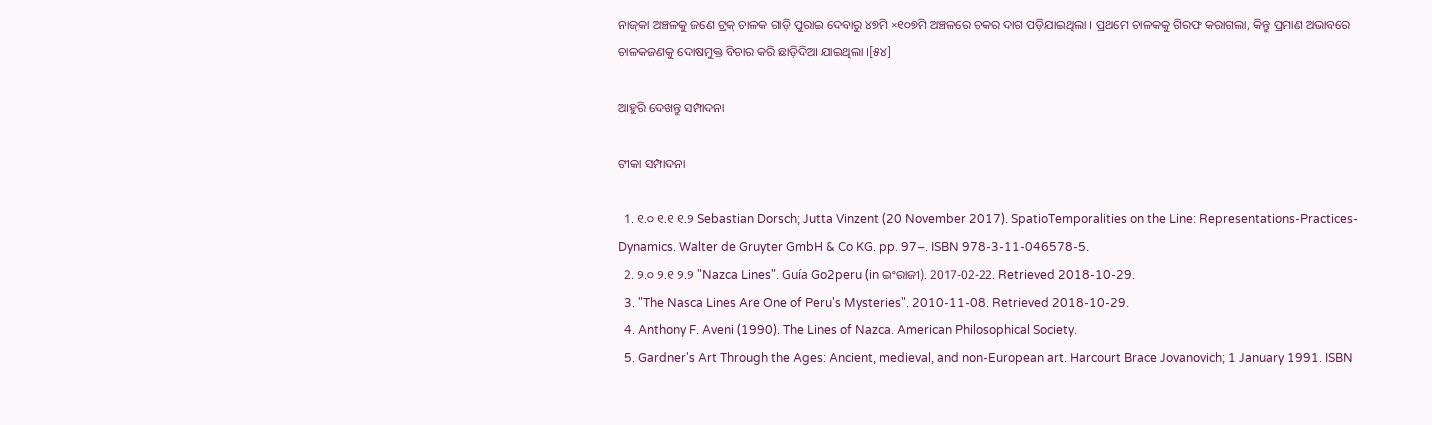ନାଜ୍‍କା ଅଞ୍ଚଳକୁ ଜଣେ ଟ୍ରକ୍ ଚାଳକ ଗାଡ଼ି ପୁରାଇ ଦେବାରୁ ୪୭ମି ×୧୦୭ମି ଅଞ୍ଚଳରେ ଚକର ଦାଗ ପଡ଼ିଯାଇଥିଲା । ପ୍ରଥମେ ଚାଳକକୁ ଗିରଫ କରାଗଲା, କିନ୍ତୁ ପ୍ରମାଣ ଅଭାବରେ ଚାଳକଜଣକୁ ଦୋଷମୁକ୍ତ ବିଚାର କରି ଛାଡ଼ିଦିଆ ଯାଇଥିଲା ।[୫୪]

ଆହୁରି ଦେଖନ୍ତୁ ସମ୍ପାଦନା

ଟୀକା ସମ୍ପାଦନା

  1. ୧.୦ ୧.୧ ୧.୨ Sebastian Dorsch; Jutta Vinzent (20 November 2017). SpatioTemporalities on the Line: Representations-Practices-Dynamics. Walter de Gruyter GmbH & Co KG. pp. 97–. ISBN 978-3-11-046578-5.
  2. ୨.୦ ୨.୧ ୨.୨ "Nazca Lines". Guía Go2peru (in ଇଂରାଜୀ). 2017-02-22. Retrieved 2018-10-29.
  3. "The Nasca Lines Are One of Peru's Mysteries". 2010-11-08. Retrieved 2018-10-29.
  4. Anthony F. Aveni (1990). The Lines of Nazca. American Philosophical Society.
  5. Gardner's Art Through the Ages: Ancient, medieval, and non-European art. Harcourt Brace Jovanovich; 1 January 1991. ISBN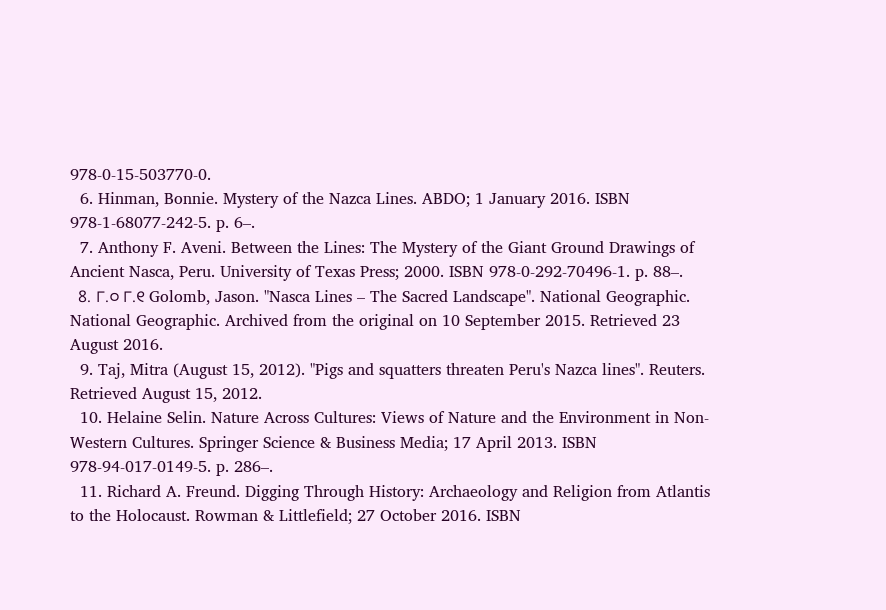978-0-15-503770-0.
  6. Hinman, Bonnie. Mystery of the Nazca Lines. ABDO; 1 January 2016. ISBN 978-1-68077-242-5. p. 6–.
  7. Anthony F. Aveni. Between the Lines: The Mystery of the Giant Ground Drawings of Ancient Nasca, Peru. University of Texas Press; 2000. ISBN 978-0-292-70496-1. p. 88–.
  8. ୮.୦ ୮.୧ Golomb, Jason. "Nasca Lines – The Sacred Landscape". National Geographic. National Geographic. Archived from the original on 10 September 2015. Retrieved 23 August 2016.
  9. Taj, Mitra (August 15, 2012). "Pigs and squatters threaten Peru's Nazca lines". Reuters. Retrieved August 15, 2012.
  10. Helaine Selin. Nature Across Cultures: Views of Nature and the Environment in Non-Western Cultures. Springer Science & Business Media; 17 April 2013. ISBN 978-94-017-0149-5. p. 286–.
  11. Richard A. Freund. Digging Through History: Archaeology and Religion from Atlantis to the Holocaust. Rowman & Littlefield; 27 October 2016. ISBN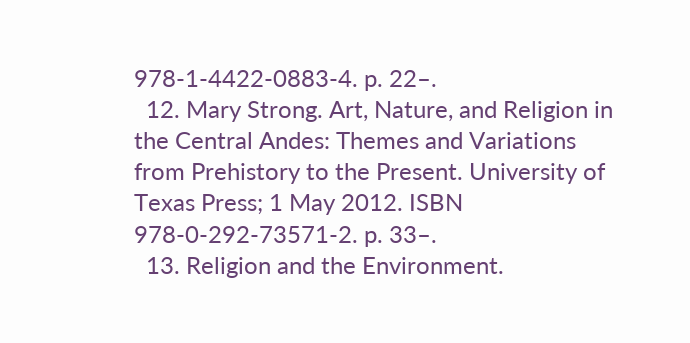978-1-4422-0883-4. p. 22–.
  12. Mary Strong. Art, Nature, and Religion in the Central Andes: Themes and Variations from Prehistory to the Present. University of Texas Press; 1 May 2012. ISBN 978-0-292-73571-2. p. 33–.
  13. Religion and the Environment.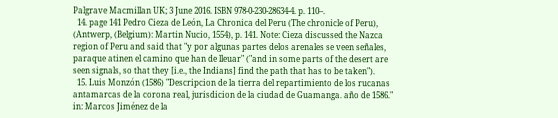Palgrave Macmillan UK; 3 June 2016. ISBN 978-0-230-28634-4. p. 110–.
  14. page 141 Pedro Cieza de León, La Chronica del Peru (The chronicle of Peru), (Antwerp, (Belgium): Martin Nucio, 1554), p. 141. Note: Cieza discussed the Nazca region of Peru and said that "y por algunas partes delos arenales se veen señales, paraque atinen el camino que han de lleuar" ("and in some parts of the desert are seen signals, so that they [i.e., the Indians] find the path that has to be taken").
  15. Luis Monzón (1586) "Descripcion de la tierra del repartimiento de los rucanas antamarcas de la corona real, jurisdicion de la ciudad de Guamanga. año de 1586." in: Marcos Jiménez de la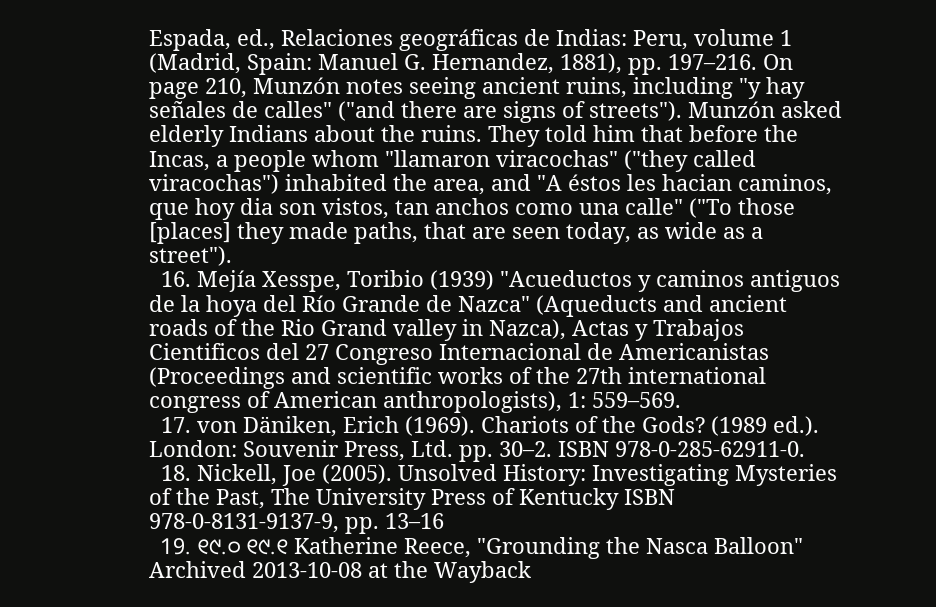Espada, ed., Relaciones geográficas de Indias: Peru, volume 1 (Madrid, Spain: Manuel G. Hernandez, 1881), pp. 197–216. On page 210, Munzón notes seeing ancient ruins, including "y hay señales de calles" ("and there are signs of streets"). Munzón asked elderly Indians about the ruins. They told him that before the Incas, a people whom "llamaron viracochas" ("they called viracochas") inhabited the area, and "A éstos les hacian caminos, que hoy dia son vistos, tan anchos como una calle" ("To those [places] they made paths, that are seen today, as wide as a street").
  16. Mejía Xesspe, Toribio (1939) "Acueductos y caminos antiguos de la hoya del Río Grande de Nazca" (Aqueducts and ancient roads of the Rio Grand valley in Nazca), Actas y Trabajos Cientificos del 27 Congreso Internacional de Americanistas (Proceedings and scientific works of the 27th international congress of American anthropologists), 1: 559–569.
  17. von Däniken, Erich (1969). Chariots of the Gods? (1989 ed.). London: Souvenir Press, Ltd. pp. 30–2. ISBN 978-0-285-62911-0.
  18. Nickell, Joe (2005). Unsolved History: Investigating Mysteries of the Past, The University Press of Kentucky ISBN 978-0-8131-9137-9, pp. 13–16
  19. ୧୯.୦ ୧୯.୧ Katherine Reece, "Grounding the Nasca Balloon" Archived 2013-10-08 at the Wayback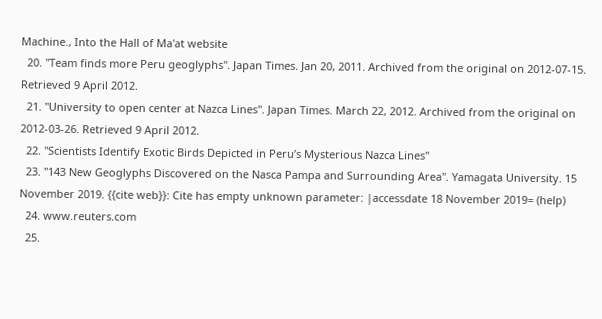Machine., Into the Hall of Ma'at website
  20. "Team finds more Peru geoglyphs". Japan Times. Jan 20, 2011. Archived from the original on 2012-07-15. Retrieved 9 April 2012.
  21. "University to open center at Nazca Lines". Japan Times. March 22, 2012. Archived from the original on 2012-03-26. Retrieved 9 April 2012.
  22. "Scientists Identify Exotic Birds Depicted in Peru’s Mysterious Nazca Lines"
  23. "143 New Geoglyphs Discovered on the Nasca Pampa and Surrounding Area". Yamagata University. 15 November 2019. {{cite web}}: Cite has empty unknown parameter: |accessdate 18 November 2019= (help)
  24. www.reuters.com
  25.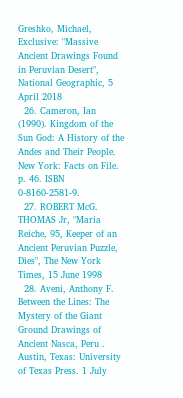Greshko, Michael, Exclusive: "Massive Ancient Drawings Found in Peruvian Desert", National Geographic, 5 April 2018
  26. Cameron, Ian (1990). Kingdom of the Sun God: A History of the Andes and Their People. New York: Facts on File. p. 46. ISBN 0-8160-2581-9.
  27. ROBERT McG. THOMAS Jr, "Maria Reiche, 95, Keeper of an Ancient Peruvian Puzzle, Dies", The New York Times, 15 June 1998
  28. Aveni, Anthony F. Between the Lines: The Mystery of the Giant Ground Drawings of Ancient Nasca, Peru . Austin, Texas: University of Texas Press. 1 July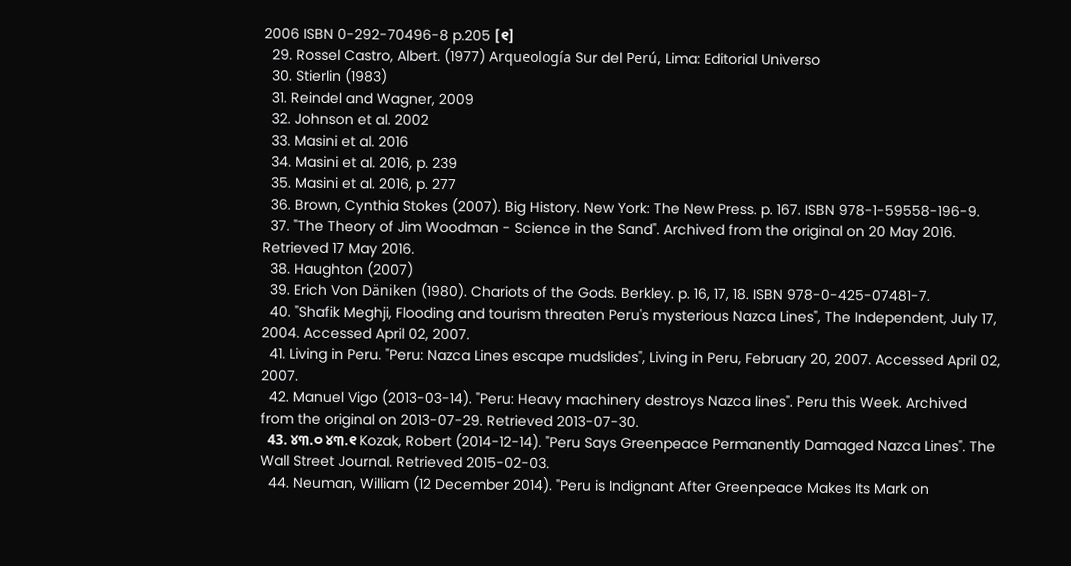2006 ISBN 0-292-70496-8 p.205 [୧]
  29. Rossel Castro, Albert. (1977) Arqueología Sur del Perú, Lima: Editorial Universo
  30. Stierlin (1983)
  31. Reindel and Wagner, 2009
  32. Johnson et al. 2002
  33. Masini et al. 2016
  34. Masini et al. 2016, p. 239
  35. Masini et al. 2016, p. 277
  36. Brown, Cynthia Stokes (2007). Big History. New York: The New Press. p. 167. ISBN 978-1-59558-196-9.
  37. "The Theory of Jim Woodman - Science in the Sand". Archived from the original on 20 May 2016. Retrieved 17 May 2016.
  38. Haughton (2007)
  39. Erich Von Däniken (1980). Chariots of the Gods. Berkley. p. 16, 17, 18. ISBN 978-0-425-07481-7.
  40. "Shafik Meghji, Flooding and tourism threaten Peru's mysterious Nazca Lines", The Independent, July 17, 2004. Accessed April 02, 2007.
  41. Living in Peru. "Peru: Nazca Lines escape mudslides", Living in Peru, February 20, 2007. Accessed April 02, 2007.
  42. Manuel Vigo (2013-03-14). "Peru: Heavy machinery destroys Nazca lines". Peru this Week. Archived from the original on 2013-07-29. Retrieved 2013-07-30.
  43. ୪୩.୦ ୪୩.୧ Kozak, Robert (2014-12-14). "Peru Says Greenpeace Permanently Damaged Nazca Lines". The Wall Street Journal. Retrieved 2015-02-03.
  44. Neuman, William (12 December 2014). "Peru is Indignant After Greenpeace Makes Its Mark on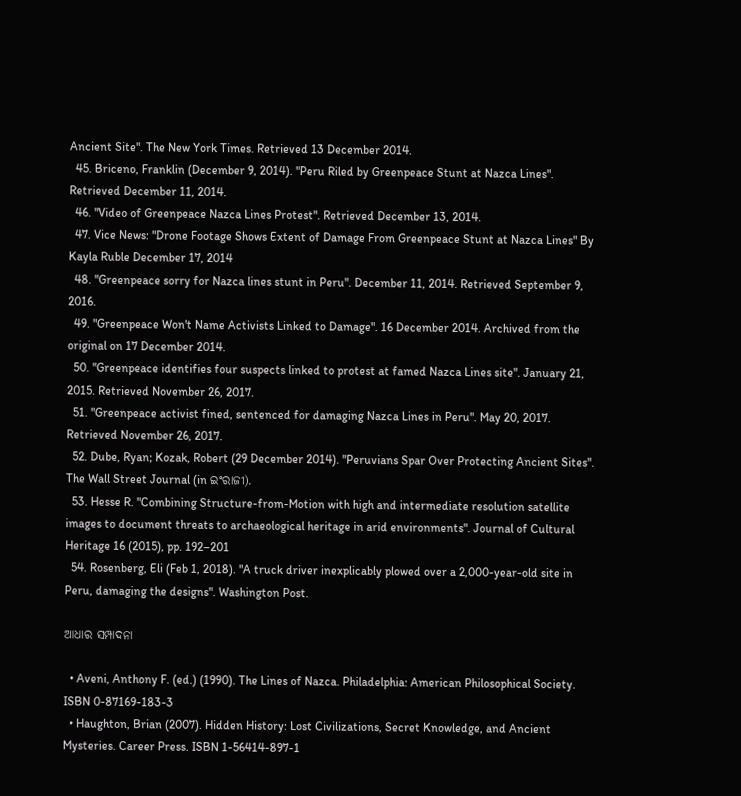Ancient Site". The New York Times. Retrieved 13 December 2014.
  45. Briceno, Franklin (December 9, 2014). "Peru Riled by Greenpeace Stunt at Nazca Lines". Retrieved December 11, 2014.
  46. "Video of Greenpeace Nazca Lines Protest". Retrieved December 13, 2014.
  47. Vice News: "Drone Footage Shows Extent of Damage From Greenpeace Stunt at Nazca Lines" By Kayla Ruble December 17, 2014
  48. "Greenpeace sorry for Nazca lines stunt in Peru". December 11, 2014. Retrieved September 9, 2016.
  49. "Greenpeace Won't Name Activists Linked to Damage". 16 December 2014. Archived from the original on 17 December 2014.
  50. "Greenpeace identifies four suspects linked to protest at famed Nazca Lines site". January 21, 2015. Retrieved November 26, 2017.
  51. "Greenpeace activist fined, sentenced for damaging Nazca Lines in Peru". May 20, 2017. Retrieved November 26, 2017.
  52. Dube, Ryan; Kozak, Robert (29 December 2014). "Peruvians Spar Over Protecting Ancient Sites". The Wall Street Journal (in ଇଂରାଜୀ).
  53. Hesse R. "Combining Structure-from-Motion with high and intermediate resolution satellite images to document threats to archaeological heritage in arid environments". Journal of Cultural Heritage 16 (2015), pp. 192–201
  54. Rosenberg, Eli (Feb 1, 2018). "A truck driver inexplicably plowed over a 2,000-year-old site in Peru, damaging the designs". Washington Post.

ଆଧାର ସମ୍ପାଦନା

  • Aveni, Anthony F. (ed.) (1990). The Lines of Nazca. Philadelphia: American Philosophical Society. ISBN 0-87169-183-3
  • Haughton, Brian (2007). Hidden History: Lost Civilizations, Secret Knowledge, and Ancient Mysteries. Career Press. ISBN 1-56414-897-1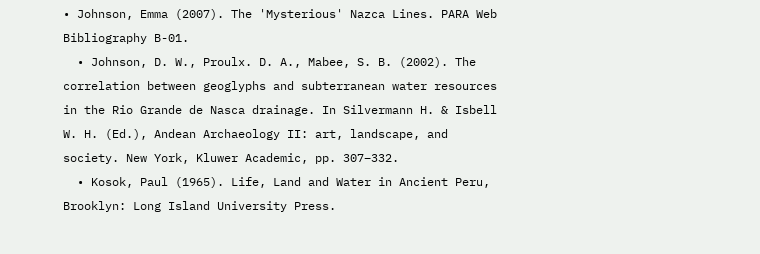• Johnson, Emma (2007). The 'Mysterious' Nazca Lines. PARA Web Bibliography B-01.
  • Johnson, D. W., Proulx. D. A., Mabee, S. B. (2002). The correlation between geoglyphs and subterranean water resources in the Rio Grande de Nasca drainage. In Silvermann H. & Isbell W. H. (Ed.), Andean Archaeology II: art, landscape, and society. New York, Kluwer Academic, pp. 307–332.
  • Kosok, Paul (1965). Life, Land and Water in Ancient Peru, Brooklyn: Long Island University Press.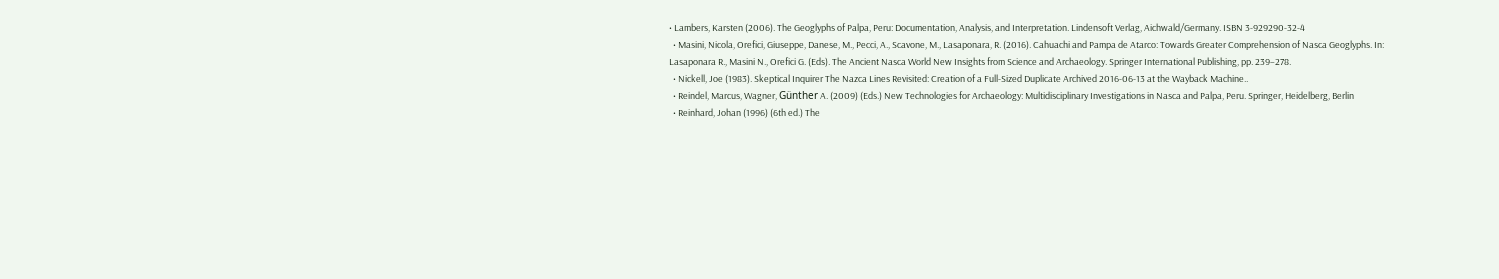• Lambers, Karsten (2006). The Geoglyphs of Palpa, Peru: Documentation, Analysis, and Interpretation. Lindensoft Verlag, Aichwald/Germany. ISBN 3-929290-32-4
  • Masini, Nicola, Orefici, Giuseppe, Danese, M., Pecci, A., Scavone, M., Lasaponara, R. (2016). Cahuachi and Pampa de Atarco: Towards Greater Comprehension of Nasca Geoglyphs. In: Lasaponara R., Masini N., Orefici G. (Eds). The Ancient Nasca World New Insights from Science and Archaeology. Springer International Publishing, pp. 239–278.
  • Nickell, Joe (1983). Skeptical Inquirer The Nazca Lines Revisited: Creation of a Full-Sized Duplicate Archived 2016-06-13 at the Wayback Machine..
  • Reindel, Marcus, Wagner, Günther A. (2009) (Eds.) New Technologies for Archaeology: Multidisciplinary Investigations in Nasca and Palpa, Peru. Springer, Heidelberg, Berlin
  • Reinhard, Johan (1996) (6th ed.) The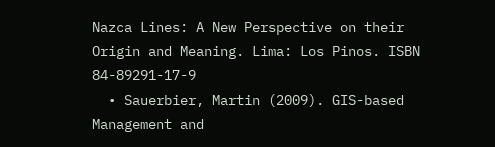Nazca Lines: A New Perspective on their Origin and Meaning. Lima: Los Pinos. ISBN 84-89291-17-9
  • Sauerbier, Martin (2009). GIS-based Management and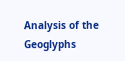Analysis of the Geoglyphs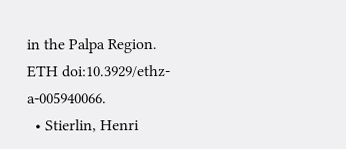in the Palpa Region. ETH doi:10.3929/ethz-a-005940066.
  • Stierlin, Henri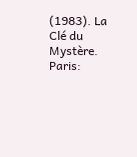(1983). La Clé du Mystère. Paris: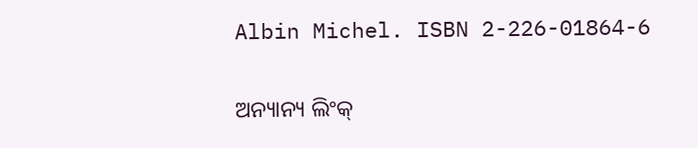Albin Michel. ISBN 2-226-01864-6

ଅନ୍ୟାନ୍ୟ ଲିଂକ୍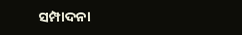ସମ୍ପାଦନା